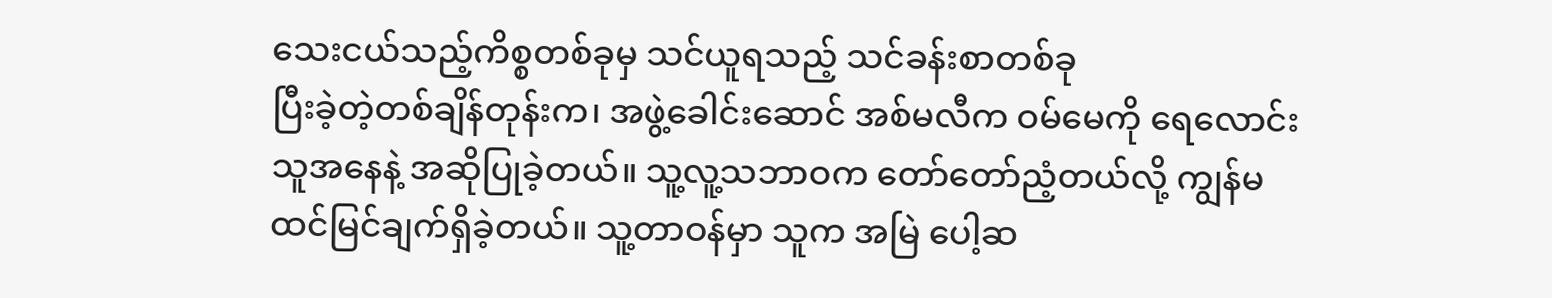သေးငယ်သည့်ကိစ္စတစ်ခုမှ သင်ယူရသည့် သင်ခန်းစာတစ်ခု
ပြီးခဲ့တဲ့တစ်ချိန်တုန်းက၊ အဖွဲ့ခေါင်းဆောင် အစ်မလီက ဝမ်မေကို ရေလောင်းသူအနေနဲ့ အဆိုပြုခဲ့တယ်။ သူ့လူ့သဘာဝက တော်တော်ညံ့တယ်လို့ ကျွန်မ ထင်မြင်ချက်ရှိခဲ့တယ်။ သူ့တာဝန်မှာ သူက အမြဲ ပေါ့ဆ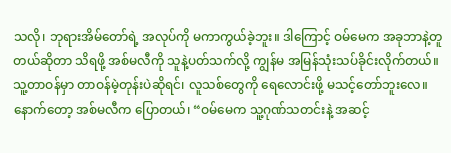သလို၊ ဘုရားအိမ်တော်ရဲ့ အလုပ်ကို မကာကွယ်ခဲ့ဘူး။ ဒါကြောင့် ဝမ်မေက အခုဘာနဲ့တူတယ်ဆိုတာ သိရဖို့ အစ်မလီကို သူနဲ့ပတ်သက်လို့ ကျွန်မ အမြန်သုံးသပ်ခိုင်းလိုက်တယ်။ သူ့တာဝန်မှာ တာဝန်မဲ့တုန်းပဲဆိုရင်၊ လူသစ်တွေကို ရေလောင်းဖို့ မသင့်တော်ဘူးလေ။ နောက်တော့ အစ်မလီက ပြောတယ်၊ “ဝမ်မေက သူ့ဂုဏ်သတင်းနဲ့ အဆင့်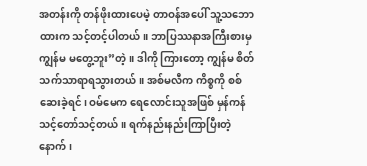အတန်းကို တန်ဖိုးထားပေမဲ့ တာဝန်အပေါ် သူ့သဘောထားက သင့်တင့်ပါတယ်။ ဘာပြဿနာအကြီးစားမှ ကျွန်မ မတွေ့ဘူး”တဲ့။ ဒါကို ကြားတော့ ကျွန်မ စိတ်သက်သာရာရသွားတယ်။ အစ်မလီက ကိစ္စကို စစ်ဆေးခဲ့ရင်၊ ဝမ်မေက ရေလောင်းသူအဖြစ် မှန်ကန်သင့်တော်သင့်တယ်။ ရက်နည်းနည်းကြာပြီးတဲ့နောက်၊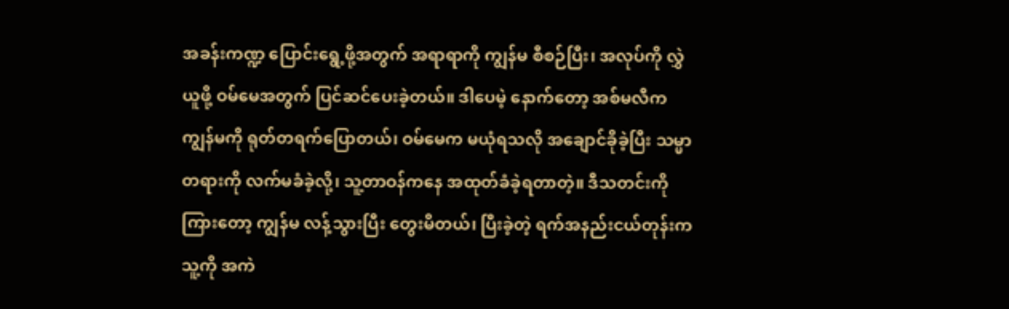အခန်းကဏ္ဍ ပြောင်းရွေ့ဖို့အတွက် အရာရာကို ကျွန်မ စီစဉ်ပြီး၊ အလုပ်ကို လွှဲယူဖို့ ဝမ်မေအတွက် ပြင်ဆင်ပေးခဲ့တယ်။ ဒါပေမဲ့ နောက်တော့ အစ်မလီက ကျွန်မကို ရုတ်တရက်ပြောတယ်၊ ဝမ်မေက မယုံရသလို အချောင်ခိုခဲ့ပြီး သမ္မာတရားကို လက်မခံခဲ့လို့၊ သူ့တာဝန်ကနေ အထုတ်ခံခဲ့ရတာတဲ့။ ဒီသတင်းကို ကြားတော့ ကျွန်မ လန့်သွားပြီး တွေးမိတယ်၊ ပြီးခဲ့တဲ့ ရက်အနည်းငယ်တုန်းက သူ့ကို အကဲ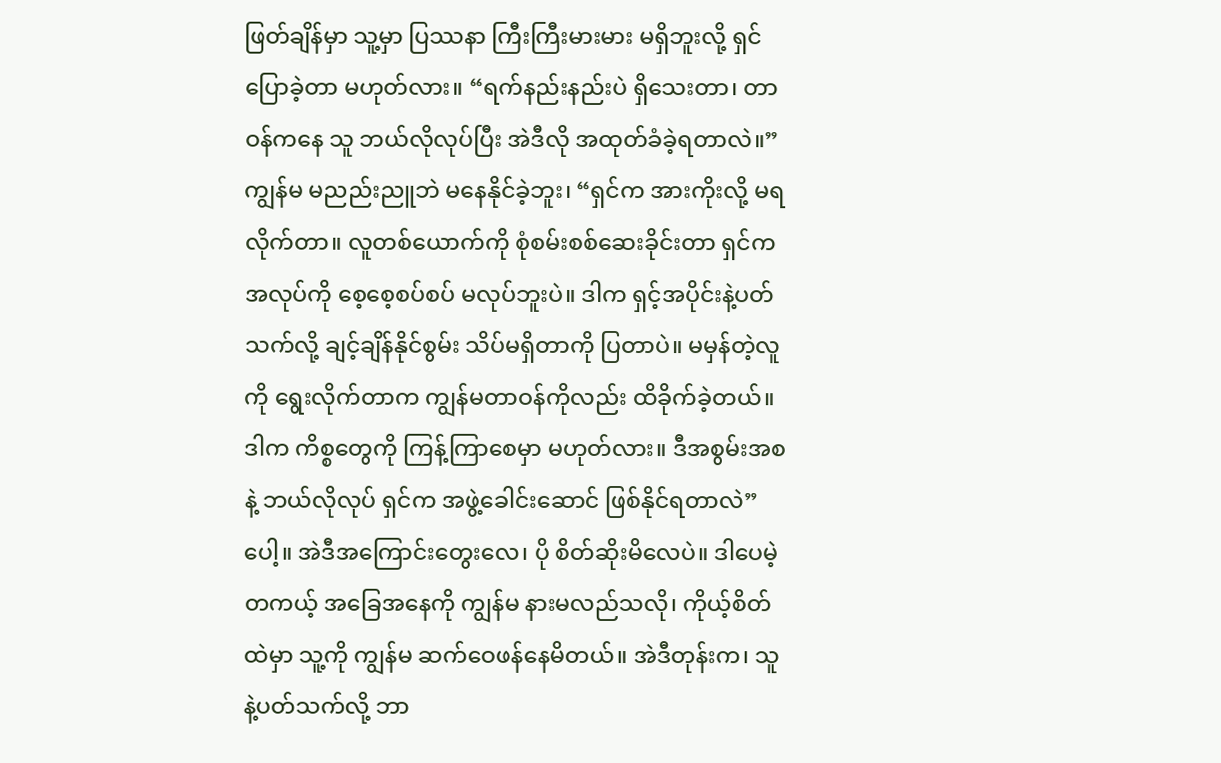ဖြတ်ချိန်မှာ သူ့မှာ ပြဿနာ ကြီးကြီးမားမား မရှိဘူးလို့ ရှင်ပြောခဲ့တာ မဟုတ်လား။ “ရက်နည်းနည်းပဲ ရှိသေးတာ၊ တာဝန်ကနေ သူ ဘယ်လိုလုပ်ပြီး အဲဒီလို အထုတ်ခံခဲ့ရတာလဲ။” ကျွန်မ မညည်းညူဘဲ မနေနိုင်ခဲ့ဘူး၊ “ရှင်က အားကိုးလို့ မရလိုက်တာ။ လူတစ်ယောက်ကို စုံစမ်းစစ်ဆေးခိုင်းတာ ရှင်က အလုပ်ကို စေ့စေ့စပ်စပ် မလုပ်ဘူးပဲ။ ဒါက ရှင့်အပိုင်းနဲ့ပတ်သက်လို့ ချင့်ချိန်နိုင်စွမ်း သိပ်မရှိတာကို ပြတာပဲ။ မမှန်တဲ့လူကို ရွေးလိုက်တာက ကျွန်မတာဝန်ကိုလည်း ထိခိုက်ခဲ့တယ်။ ဒါက ကိစ္စတွေကို ကြန့်ကြာစေမှာ မဟုတ်လား။ ဒီအစွမ်းအစနဲ့ ဘယ်လိုလုပ် ရှင်က အဖွဲ့ခေါင်းဆောင် ဖြစ်နိုင်ရတာလဲ”ပေါ့။ အဲဒီအကြောင်းတွေးလေ၊ ပို စိတ်ဆိုးမိလေပဲ။ ဒါပေမဲ့ တကယ့် အခြေအနေကို ကျွန်မ နားမလည်သလို၊ ကိုယ့်စိတ်ထဲမှာ သူ့ကို ကျွန်မ ဆက်ဝေဖန်နေမိတယ်။ အဲဒီတုန်းက၊ သူနဲ့ပတ်သက်လို့ ဘာ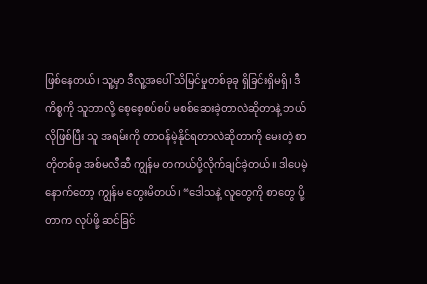ဖြစ်နေတယ်၊ သူ့မှာ ဒီလူ့အပေါ် သိမြင်မှုတစ်ခုခု ရှိခြင်းရှိမရှိ၊ ဒီကိစ္စကို သူဘာလို့ စေ့စေ့စပ်စပ် မစစ်ဆေးခဲ့တာလဲဆိုတာနဲ့ ဘယ်လိုဖြစ်ပြီး သူ အရမ်းကို တာဝန်မဲ့နိုင်ရတာလဲဆိုတာကို မေးတဲ့ စာတိုတစ်ခု အစ်မလီဆီ ကျွန်မ တကယ်ပို့လိုက်ချင်ခဲ့တယ်။ ဒါပေမဲ့ နောက်တော့ ကျွန်မ တွေးမိတယ်၊ “ဒေါသနဲ့ လူတွေကို စာတွေ ပို့တာက လုပ်ဖို့ ဆင်ခြင်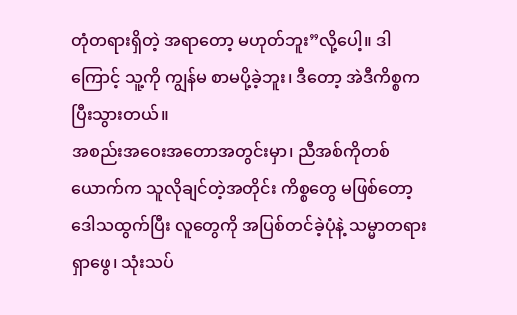တုံတရားရှိတဲ့ အရာတော့ မဟုတ်ဘူး”လို့ပေါ့။ ဒါကြောင့် သူ့ကို ကျွန်မ စာမပို့ခဲ့ဘူး၊ ဒီတော့ အဲဒီကိစ္စက ပြီးသွားတယ်။
အစည်းအဝေးအတောအတွင်းမှာ၊ ညီအစ်ကိုတစ်ယောက်က သူလိုချင်တဲ့အတိုင်း ကိစ္စတွေ မဖြစ်တော့ ဒေါသထွက်ပြီး လူတွေကို အပြစ်တင်ခဲ့ပုံနဲ့ သမ္မာတရား ရှာဖွေ၊ သုံးသပ်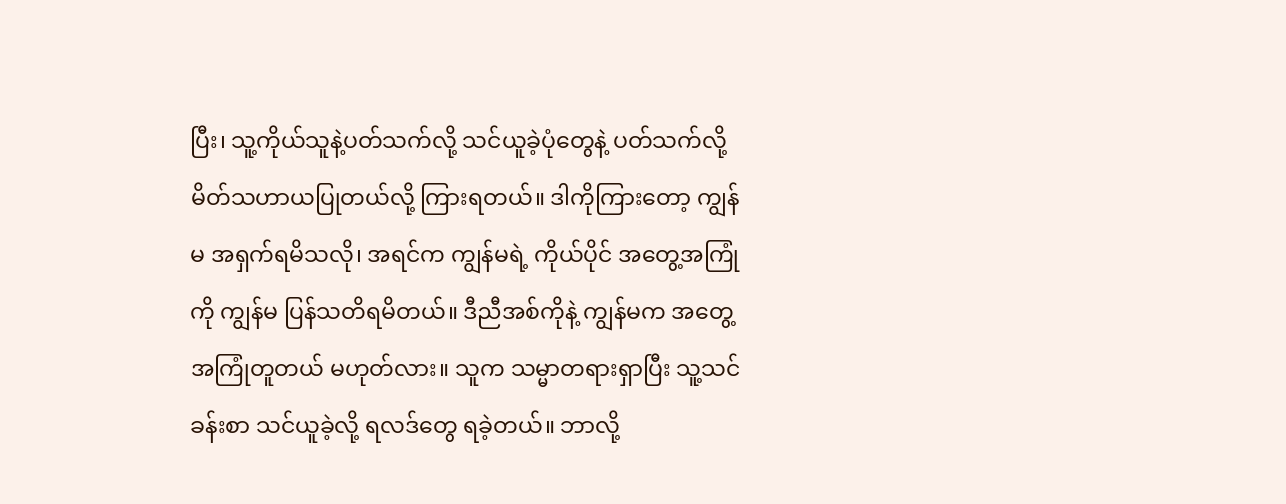ပြီး၊ သူ့ကိုယ်သူနဲ့ပတ်သက်လို့ သင်ယူခဲ့ပုံတွေနဲ့ ပတ်သက်လို့ မိတ်သဟာယပြုတယ်လို့ ကြားရတယ်။ ဒါကိုကြားတော့ ကျွန်မ အရှက်ရမိသလို၊ အရင်က ကျွန်မရဲ့ ကိုယ်ပိုင် အတွေ့အကြုံကို ကျွန်မ ပြန်သတိရမိတယ်။ ဒီညီအစ်ကိုနဲ့ ကျွန်မက အတွေ့အကြုံတူတယ် မဟုတ်လား။ သူက သမ္မာတရားရှာပြီး သူ့သင်ခန်းစာ သင်ယူခဲ့လို့ ရလဒ်တွေ ရခဲ့တယ်။ ဘာလို့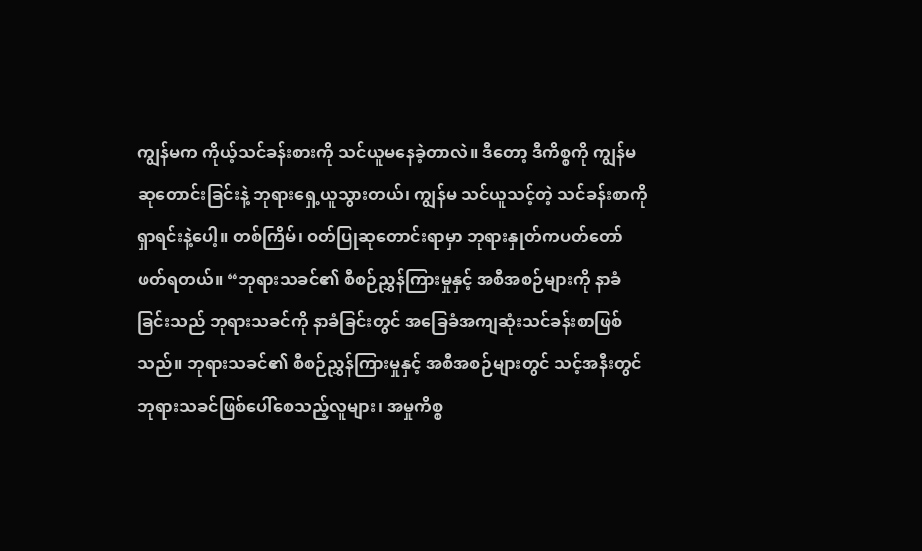ကျွန်မက ကိုယ့်သင်ခန်းစားကို သင်ယူမနေခဲ့တာလဲ။ ဒီတော့ ဒီကိစ္စကို ကျွန်မ ဆုတောင်းခြင်းနဲ့ ဘုရားရှေ့ယူသွားတယ်၊ ကျွန်မ သင်ယူသင့်တဲ့ သင်ခန်းစာကို ရှာရင်းနဲ့ပေါ့။ တစ်ကြိမ်၊ ဝတ်ပြုဆုတောင်းရာမှာ ဘုရားနှုတ်ကပတ်တော် ဖတ်ရတယ်။ “ဘုရားသခင်၏ စီစဉ်ညွှန်ကြားမှုနှင့် အစီအစဉ်များကို နာခံခြင်းသည် ဘုရားသခင်ကို နာခံခြင်းတွင် အခြေခံအကျဆုံးသင်ခန်းစာဖြစ်သည်။ ဘုရားသခင်၏ စီစဉ်ညွှန်ကြားမှုနှင့် အစီအစဉ်များတွင် သင့်အနီးတွင် ဘုရားသခင်ဖြစ်ပေါ်စေသည့်လူများ၊ အမှုကိစ္စ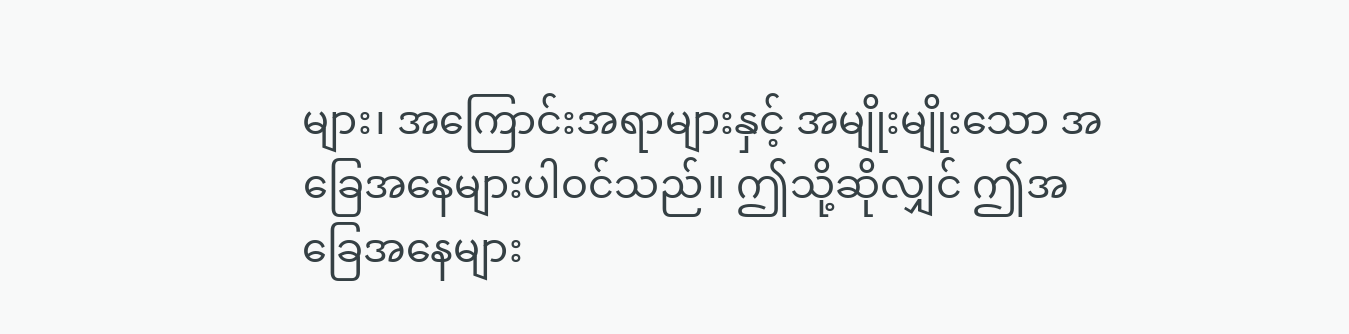များ၊ အကြောင်းအရာများနှင့် အမျိုးမျိုးသော အခြေအနေများပါဝင်သည်။ ဤသို့ဆိုလျှင် ဤအခြေအနေများ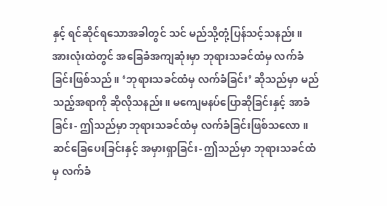နှင့် ရင်ဆိုင်ရသောအခါတွင် သင် မည်သို့တုံ့ပြန်သင့်သနည်း။ အားလုံးထဲတွင် အခြေခံအကျဆုံးမှာ ဘုရားသခင်ထံမှ လက်ခံခြင်းဖြစ်သည်။ ‘ဘုရားသခင်ထံမှ လက်ခံခြင်း’ ဆိုသည်မှာ မည်သည့်အရာကို ဆိုလိုသနည်း။ မကျေမနပ်ပြောဆိုခြင်းနှင့် အာခံခြင်း- ဤသည်မှာ ဘုရားသခင်ထံမှ လက်ခံခြင်းဖြစ်သလော။ ဆင်ခြေပေးခြင်းနှင့် အမှားရှာခြင်း- ဤသည်မှာ ဘုရားသခင်ထံမှ လက်ခံ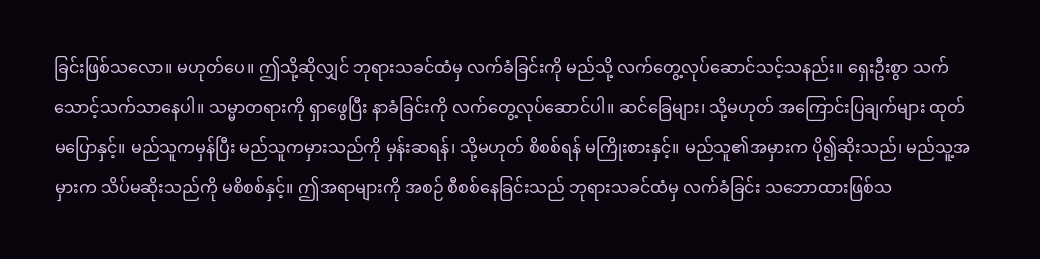ခြင်းဖြစ်သလော။ မဟုတ်ပေ။ ဤသို့ဆိုလျှင် ဘုရားသခင်ထံမှ လက်ခံခြင်းကို မည်သို့ လက်တွေ့လုပ်ဆောင်သင့်သနည်း။ ရှေးဦးစွာ သက်သောင့်သက်သာနေပါ။ သမ္မာတရားကို ရှာဖွေပြီး နာခံခြင်းကို လက်တွေ့လုပ်ဆောင်ပါ။ ဆင်ခြေများ၊ သို့မဟုတ် အကြောင်းပြချက်များ ထုတ်မပြောနှင့်။ မည်သူကမှန်ပြီး မည်သူကမှားသည်ကို မှန်းဆရန်၊ သို့မဟုတ် စိစစ်ရန် မကြိုးစားနှင့်။ မည်သူ၏အမှားက ပို၍ဆိုးသည်၊ မည်သူ့အမှားက သိပ်မဆိုးသည်ကို မစိစစ်နှင့်။ ဤအရာများကို အစဉ် စီစစ်နေခြင်းသည် ဘုရားသခင်ထံမှ လက်ခံခြင်း သဘောထားဖြစ်သ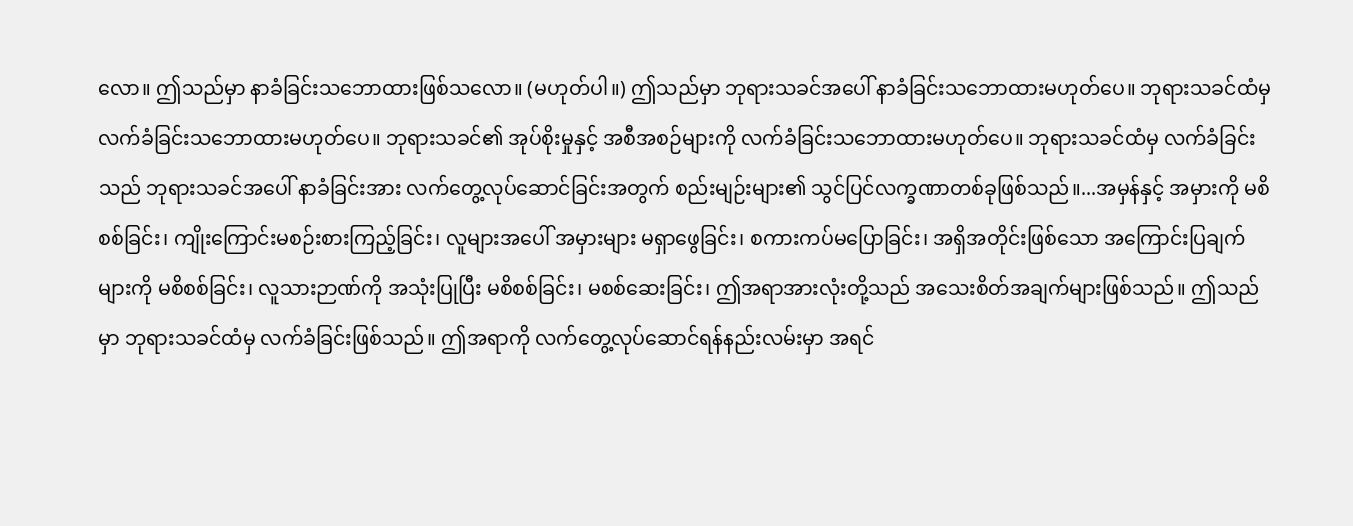လော။ ဤသည်မှာ နာခံခြင်းသဘောထားဖြစ်သလော။ (မဟုတ်ပါ။) ဤသည်မှာ ဘုရားသခင်အပေါ် နာခံခြင်းသဘောထားမဟုတ်ပေ။ ဘုရားသခင်ထံမှ လက်ခံခြင်းသဘောထားမဟုတ်ပေ။ ဘုရားသခင်၏ အုပ်စိုးမှုနှင့် အစီအစဉ်များကို လက်ခံခြင်းသဘောထားမဟုတ်ပေ။ ဘုရားသခင်ထံမှ လက်ခံခြင်းသည် ဘုရားသခင်အပေါ် နာခံခြင်းအား လက်တွေ့လုပ်ဆောင်ခြင်းအတွက် စည်းမျဉ်းများ၏ သွင်ပြင်လက္ခဏာတစ်ခုဖြစ်သည်။...အမှန်နှင့် အမှားကို မစိစစ်ခြင်း၊ ကျိုးကြောင်းမစဉ်းစားကြည့်ခြင်း၊ လူများအပေါ် အမှားများ မရှာဖွေခြင်း၊ စကားကပ်မပြောခြင်း၊ အရှိအတိုင်းဖြစ်သော အကြောင်းပြချက်များကို မစိစစ်ခြင်း၊ လူသားဉာဏ်ကို အသုံးပြုပြီး မစိစစ်ခြင်း၊ မစစ်ဆေးခြင်း၊ ဤအရာအားလုံးတို့သည် အသေးစိတ်အချက်များဖြစ်သည်။ ဤသည်မှာ ဘုရားသခင်ထံမှ လက်ခံခြင်းဖြစ်သည်။ ဤအရာကို လက်တွေ့လုပ်ဆောင်ရန်နည်းလမ်းမှာ အရင်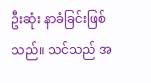ဦးဆုံး နာခံခြင်းဖြစ်သည်။ သင်သည် အ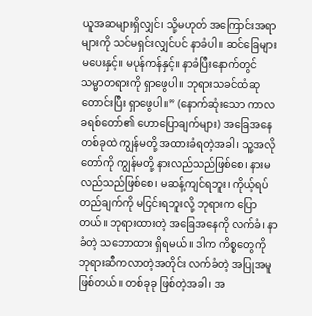ယူအဆများရှိလျှင်၊ သို့မဟုတ် အကြောင်းအရာများကို သင်မရှင်းလျှင်ပင် နာခံပါ။ ဆင်ခြေများမပေးနှင့်။ မပုန်ကန်နှင့်။ နာခံပြီးနောက်တွင် သမ္မာတရားကို ရှာဖွေပါ။ ဘုရားသခင်ထံဆုတောင်းပြီး ရှာဖွေပါ။” (နောက်ဆုံးသော ကာလ ခရစ်တော်၏ ဟောပြောချက်များ) အခြေအနေတစ်ခုထဲ ကျွန်မတို့ အထားခံရတဲ့အခါ၊ သူ့အလိုတော်ကို ကျွန်မတို့ နားလည်သည်ဖြစ်စေ၊ နားမလည်သည်ဖြစ်စေ၊ မဆန့်ကျင်ရဘူး၊ ကိုယ့်ရပ်တည်ချက်ကို မငြင်းရဘူးလို့ ဘုရားက ပြောတယ်။ ဘုရားထားတဲ့ အခြေအနေကို လက်ခံ၊ နာခံတဲ့ သဘောထား ရှိရမယ်။ ဒါက ကိစ္စတွေကို ဘုရားဆီကလာတဲ့အတိုင်း လက်ခံတဲ့ အပြုအမူဖြစ်တယ်။ တစ်ခုခု ဖြစ်တဲ့အခါ၊ အ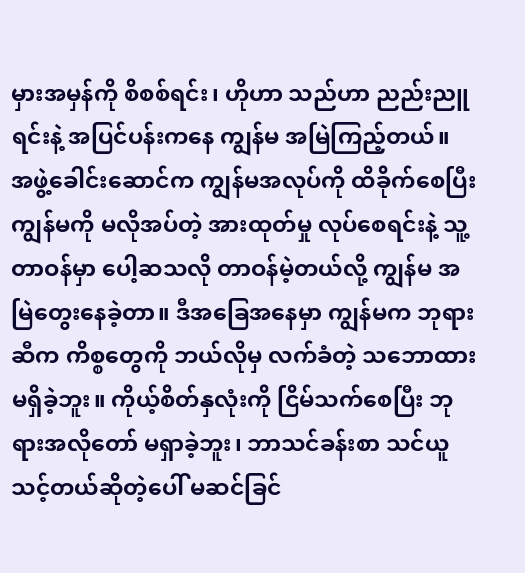မှားအမှန်ကို စိစစ်ရင်း၊ ဟိုဟာ သည်ဟာ ညည်းညူရင်းနဲ့ အပြင်ပန်းကနေ ကျွန်မ အမြဲကြည့်တယ်။ အဖွဲ့ခေါင်းဆောင်က ကျွန်မအလုပ်ကို ထိခိုက်စေပြီး ကျွန်မကို မလိုအပ်တဲ့ အားထုတ်မှု လုပ်စေရင်းနဲ့ သူ့တာဝန်မှာ ပေါ့ဆသလို တာဝန်မဲ့တယ်လို့ ကျွန်မ အမြဲတွေးနေခဲ့တာ။ ဒီအခြေအနေမှာ ကျွန်မက ဘုရားဆီက ကိစ္စတွေကို ဘယ်လိုမှ လက်ခံတဲ့ သဘောထား မရှိခဲ့ဘူး။ ကိုယ့်စိတ်နှလုံးကို ငြိမ်သက်စေပြီး ဘုရားအလိုတော် မရှာခဲ့ဘူး၊ ဘာသင်ခန်းစာ သင်ယူသင့်တယ်ဆိုတဲ့ပေါ် မဆင်ခြင်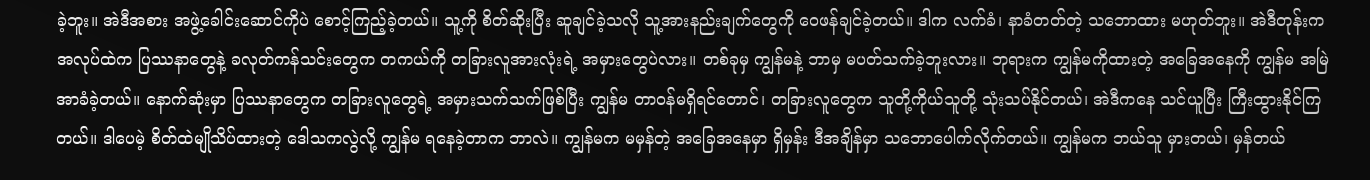ခဲ့ဘူး။ အဲဒီအစား အဖွဲ့ခေါင်းဆောင်ကိုပဲ စောင့်ကြည့်ခဲ့တယ်။ သူ့ကို စိတ်ဆိုးပြီး ဆူချင်ခဲ့သလို သူ့အားနည်းချက်တွေကို ဝေဖန်ချင်ခဲ့တယ်။ ဒါက လက်ခံ၊ နာခံတတ်တဲ့ သဘောထား မဟုတ်ဘူး။ အဲဒီတုန်းက အလုပ်ထဲက ပြဿနာတွေနဲ့ ခလုတ်ကန်သင်းတွေက တကယ်ကို တခြားလူအားလုံးရဲ့ အမှားတွေပဲလား။ တစ်ခုမှ ကျွန်မနဲ့ ဘာမှ မပတ်သက်ခဲ့ဘူးလား။ ဘုရားက ကျွန်မကိုထားတဲ့ အခြေအနေကို ကျွန်မ အမြဲ အာခံခဲ့တယ်။ နောက်ဆုံးမှာ ပြဿနာတွေက တခြားလူတွေရဲ့ အမှားသက်သက်ဖြစ်ပြီး ကျွန်မ တာဝန်မရှိရင်တောင်၊ တခြားလူတွေက သူတို့ကိုယ်သူတို့ သုံးသပ်နိုင်တယ်၊ အဲဒီကနေ သင်ယူပြီး ကြီးထွားနိုင်ကြတယ်။ ဒါပေမဲ့ စိတ်ထဲမျိုသိပ်ထားတဲ့ ဒေါသကလွဲလို့ ကျွန်မ ရနေခဲ့တာက ဘာလဲ။ ကျွန်မက မမှန်တဲ့ အခြေအနေမှာ ရှိမှန်း ဒီအချိန်မှာ သဘောပေါက်လိုက်တယ်။ ကျွန်မက ဘယ်သူ မှားတယ်၊ မှန်တယ်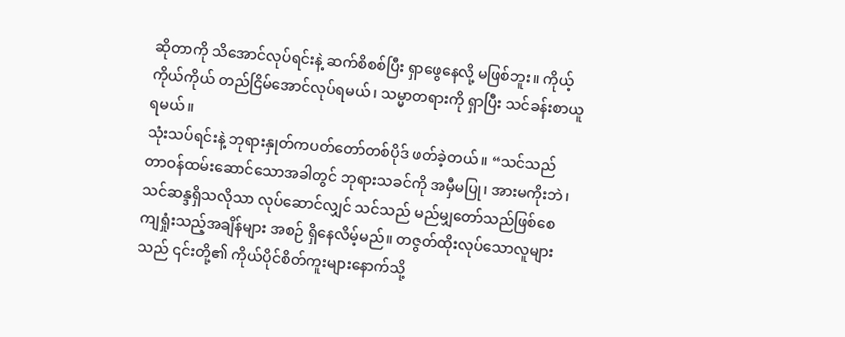ဆိုတာကို သိအောင်လုပ်ရင်းနဲ့ ဆက်စိစစ်ပြီး ရှာဖွေနေလို့ မဖြစ်ဘူး။ ကိုယ့်ကိုယ်ကိုယ် တည်ငြိမ်အောင်လုပ်ရမယ်၊ သမ္မာတရားကို ရှာပြီး သင်ခန်းစာယူရမယ်။
သုံးသပ်ရင်းနဲ့ ဘုရားနှုတ်ကပတ်တော်တစ်ပိုဒ် ဖတ်ခဲ့တယ်။ “သင်သည် တာဝန်ထမ်းဆောင်သောအခါတွင် ဘုရားသခင်ကို အမှီမပြု၊ အားမကိုးဘဲ၊ သင်ဆန္ဒရှိသလိုသာ လုပ်ဆောင်လျှင် သင်သည် မည်မျှတော်သည်ဖြစ်စေ ကျရှုံးသည့်အချိန်များ အစဉ် ရှိနေလိမ့်မည်။ တဇွတ်ထိုးလုပ်သောလူများသည် ၎င်းတို့၏ ကိုယ်ပိုင်စိတ်ကူးများနောက်သို့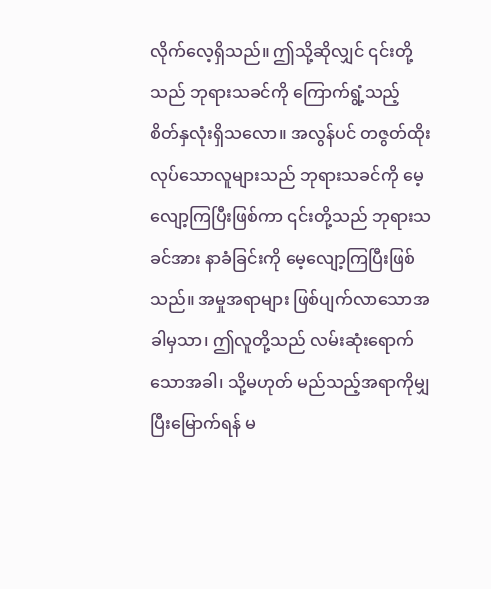လိုက်လေ့ရှိသည်။ ဤသို့ဆိုလျှင် ၎င်းတို့သည် ဘုရားသခင်ကို ကြောက်ရွံ့သည့် စိတ်နှလုံးရှိသလော။ အလွန်ပင် တဇွတ်ထိုးလုပ်သောလူများသည် ဘုရားသခင်ကို မေ့လျော့ကြပြီးဖြစ်ကာ ၎င်းတို့သည် ဘုရားသခင်အား နာခံခြင်းကို မေ့လျော့ကြပြီးဖြစ်သည်။ အမှုအရာများ ဖြစ်ပျက်လာသောအခါမှသာ၊ ဤလူတို့သည် လမ်းဆုံးရောက်သောအခါ၊ သို့မဟုတ် မည်သည့်အရာကိုမျှ ပြီးမြောက်ရန် မ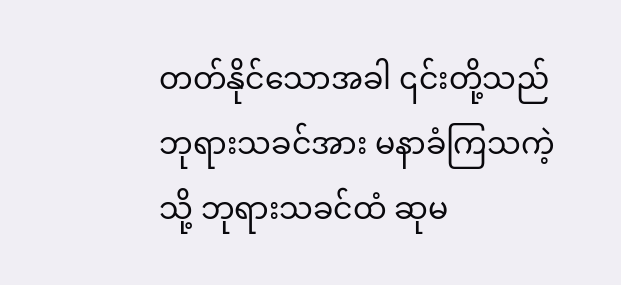တတ်နိုင်သောအခါ ၎င်းတို့သည် ဘုရားသခင်အား မနာခံကြသကဲ့သို့ ဘုရားသခင်ထံ ဆုမ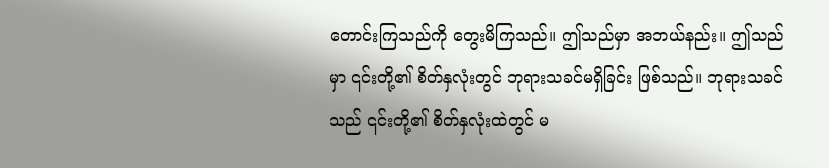တောင်းကြသည်ကို တွေးမိကြသည်။ ဤသည်မှာ အဘယ်နည်း။ ဤသည်မှာ ၎င်းတို့၏ စိတ်နှလုံးတွင် ဘုရားသခင်မရှိခြင်း ဖြစ်သည်။ ဘုရားသခင်သည် ၎င်းတို့၏ စိတ်နှလုံးထဲတွင် မ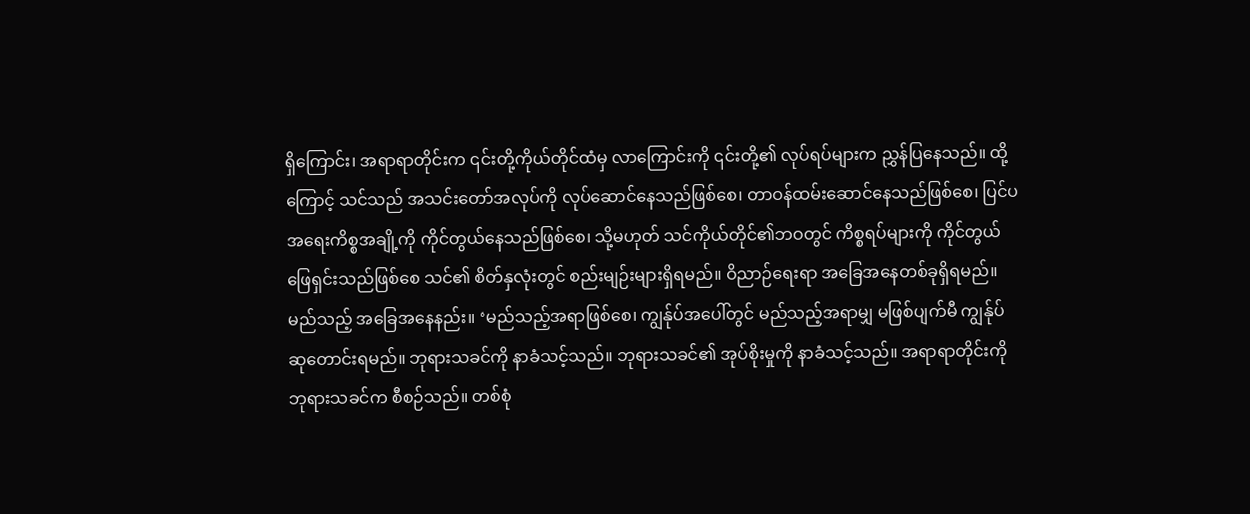ရှိကြောင်း၊ အရာရာတိုင်းက ၎င်းတို့ကိုယ်တိုင်ထံမှ လာကြောင်းကို ၎င်းတို့၏ လုပ်ရပ်များက ညွှန်ပြနေသည်။ ထို့ကြောင့် သင်သည် အသင်းတော်အလုပ်ကို လုပ်ဆောင်နေသည်ဖြစ်စေ၊ တာဝန်ထမ်းဆောင်နေသည်ဖြစ်စေ၊ ပြင်ပအရေးကိစ္စအချို့ကို ကိုင်တွယ်နေသည်ဖြစ်စေ၊ သို့မဟုတ် သင်ကိုယ်တိုင်၏ဘဝတွင် ကိစ္စရပ်များကို ကိုင်တွယ်ဖြေရှင်းသည်ဖြစ်စေ သင်၏ စိတ်နှလုံးတွင် စည်းမျဉ်းများရှိရမည်။ ဝိညာဉ်ရေးရာ အခြေအနေတစ်ခုရှိရမည်။ မည်သည့် အခြေအနေနည်း။ ‘မည်သည့်အရာဖြစ်စေ၊ ကျွန်ုပ်အပေါ်တွင် မည်သည့်အရာမျှ မဖြစ်ပျက်မီ ကျွန်ုပ် ဆုတောင်းရမည်။ ဘုရားသခင်ကို နာခံသင့်သည်။ ဘုရားသခင်၏ အုပ်စိုးမှုကို နာခံသင့်သည်။ အရာရာတိုင်းကို ဘုရားသခင်က စီစဉ်သည်။ တစ်စုံ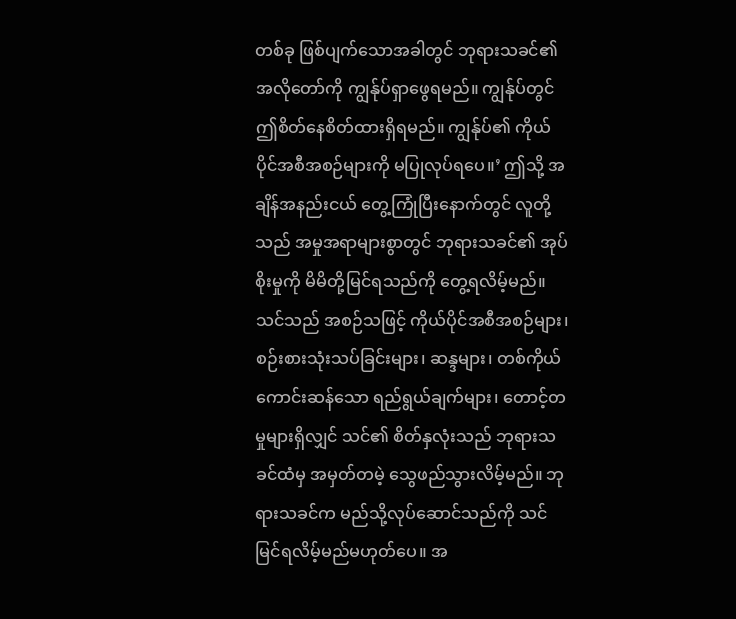တစ်ခု ဖြစ်ပျက်သောအခါတွင် ဘုရားသခင်၏ အလိုတော်ကို ကျွန်ုပ်ရှာဖွေရမည်။ ကျွန်ုပ်တွင် ဤစိတ်နေစိတ်ထားရှိရမည်။ ကျွန်ုပ်၏ ကိုယ်ပိုင်အစီအစဉ်များကို မပြုလုပ်ရပေ။’ ဤသို့ အချိန်အနည်းငယ် တွေ့ကြုံပြီးနောက်တွင် လူတို့သည် အမှုအရာများစွာတွင် ဘုရားသခင်၏ အုပ်စိုးမှုကို မိမိတို့မြင်ရသည်ကို တွေ့ရလိမ့်မည်။ သင်သည် အစဉ်သဖြင့် ကိုယ်ပိုင်အစီအစဉ်များ၊ စဉ်းစားသုံးသပ်ခြင်းများ၊ ဆန္ဒများ၊ တစ်ကိုယ်ကောင်းဆန်သော ရည်ရွယ်ချက်များ၊ တောင့်တမှုများရှိလျှင် သင်၏ စိတ်နှလုံးသည် ဘုရားသခင်ထံမှ အမှတ်တမဲ့ သွေဖည်သွားလိမ့်မည်။ ဘုရားသခင်က မည်သို့လုပ်ဆောင်သည်ကို သင် မြင်ရလိမ့်မည်မဟုတ်ပေ။ အ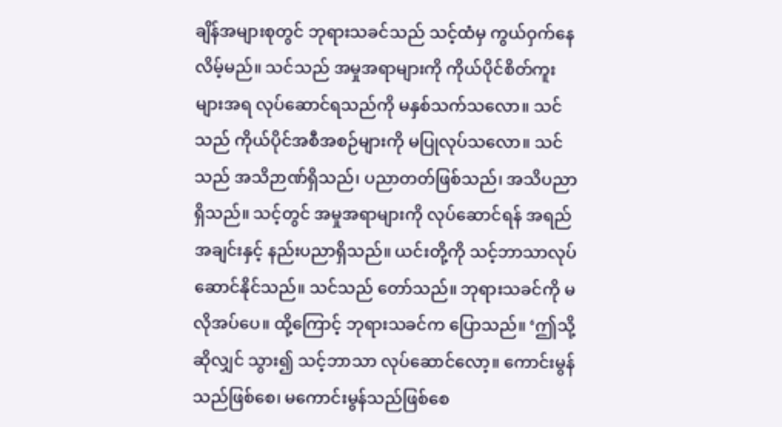ချိန်အများစုတွင် ဘုရားသခင်သည် သင့်ထံမှ ကွယ်ဝှက်နေလိမ့်မည်။ သင်သည် အမှုအရာများကို ကိုယ်ပိုင်စိတ်ကူးများအရ လုပ်ဆောင်ရသည်ကို မနှစ်သက်သလော။ သင်သည် ကိုယ်ပိုင်အစီအစဉ်များကို မပြုလုပ်သလော။ သင်သည် အသိဉာဏ်ရှိသည်၊ ပညာတတ်ဖြစ်သည်၊ အသိပညာရှိသည်။ သင့်တွင် အမှုအရာများကို လုပ်ဆောင်ရန် အရည်အချင်းနှင့် နည်းပညာရှိသည်။ ယင်းတို့ကို သင့်ဘာသာလုပ်ဆောင်နိုင်သည်။ သင်သည် တော်သည်။ ဘုရားသခင်ကို မလိုအပ်ပေ။ ထို့ကြောင့် ဘုရားသခင်က ပြောသည်။ ‘ဤသို့ဆိုလျှင် သွား၍ သင့်ဘာသာ လုပ်ဆောင်လော့။ ကောင်းမွန်သည်ဖြစ်စေ၊ မကောင်းမွန်သည်ဖြစ်စေ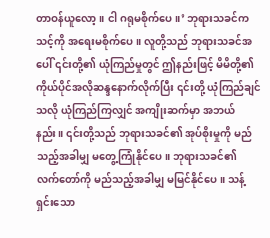တာဝန်ယူလော့။ ငါ ဂရုမစိုက်ပေ။’ ဘုရားသခင်က သင့်ကို အရေးမစိုက်ပေ။ လူတို့သည် ဘုရားသခင်အပေါ် ၎င်းတို့၏ ယုံကြည်မှုတွင် ဤနည်းဖြင့် မိမိတို့၏ ကိုယ်ပိုင်အလိုဆန္ဒနောက်လိုက်ပြီး ၎င်းတို့ ယုံကြည်ချင်သလို ယုံကြည်ကြလျှင် အကျိုးဆက်မှာ အဘယ်နည်း။ ၎င်းတို့သည် ဘုရားသခင်၏ အုပ်စိုးမှုကို မည်သည့်အခါမျှ မတွေ့ကြုံနိုင်ပေ။ ဘုရားသခင်၏ လက်တော်ကို မည်သည့်အခါမျှ မမြင်နိုင်ပေ။ သန့်ရှင်းသော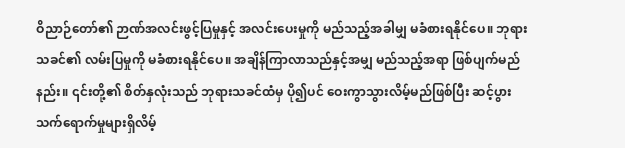ဝိညာဉ်တော်၏ ဉာဏ်အလင်းဖွင့်ပြမှုနှင့် အလင်းပေးမှုကို မည်သည့်အခါမျှ မခံစားရနိုင်ပေ။ ဘုရားသခင်၏ လမ်းပြမှုကို မခံစားရနိုင်ပေ။ အချိန်ကြာလာသည်နှင့်အမျှ မည်သည့်အရာ ဖြစ်ပျက်မည်နည်း။ ၎င်းတို့၏ စိတ်နှလုံးသည် ဘုရားသခင်ထံမှ ပို၍ပင် ဝေးကွာသွားလိမ့်မည်ဖြစ်ပြီး ဆင့်ပွားသက်ရောက်မှုများရှိလိမ့်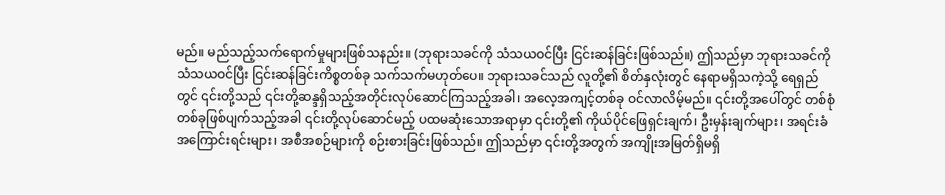မည်။ မည်သည့်သက်ရောက်မှုများဖြစ်သနည်း။ (ဘုရားသခင်ကို သံသယဝင်ပြီး ငြင်းဆန်ခြင်းဖြစ်သည်။) ဤသည်မှာ ဘုရားသခင်ကို သံသယဝင်ပြီး ငြင်းဆန်ခြင်းကိစ္စတစ်ခု သက်သက်မဟုတ်ပေ။ ဘုရားသခင်သည် လူတို့၏ စိတ်နှလုံးတွင် နေရာမရှိသကဲ့သို့ ရေရှည်တွင် ၎င်းတို့သည် ၎င်းတို့ဆန္ဒရှိသည့်အတိုင်းလုပ်ဆောင်ကြသည့်အခါ၊ အလေ့အကျင့်တစ်ခု ဝင်လာလိမ့်မည်။ ၎င်းတို့အပေါ်တွင် တစ်စုံတစ်ခုဖြစ်ပျက်သည့်အခါ ၎င်းတို့လုပ်ဆောင်မည့် ပထမဆုံးသောအရာမှာ ၎င်းတို့၏ ကိုယ်ပိုင်ဖြေရှင်းချက်၊ ဦးမှန်းချက်များ၊ အရင်းခံအကြောင်းရင်းများ၊ အစီအစဉ်များကို စဉ်းစားခြင်းဖြစ်သည်။ ဤသည်မှာ ၎င်းတို့အတွက် အကျိုးအမြတ်ရှိမရှိ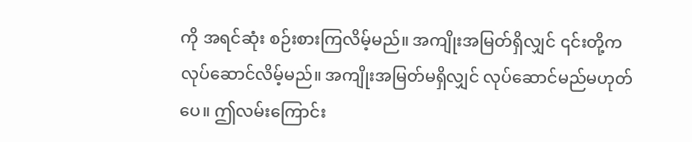ကို အရင်ဆုံး စဉ်းစားကြလိမ့်မည်။ အကျိုးအမြတ်ရှိလျှင် ၎င်းတို့က လုပ်ဆောင်လိမ့်မည်။ အကျိုးအမြတ်မရှိလျှင် လုပ်ဆောင်မည်မဟုတ်ပေ။ ဤလမ်းကြောင်း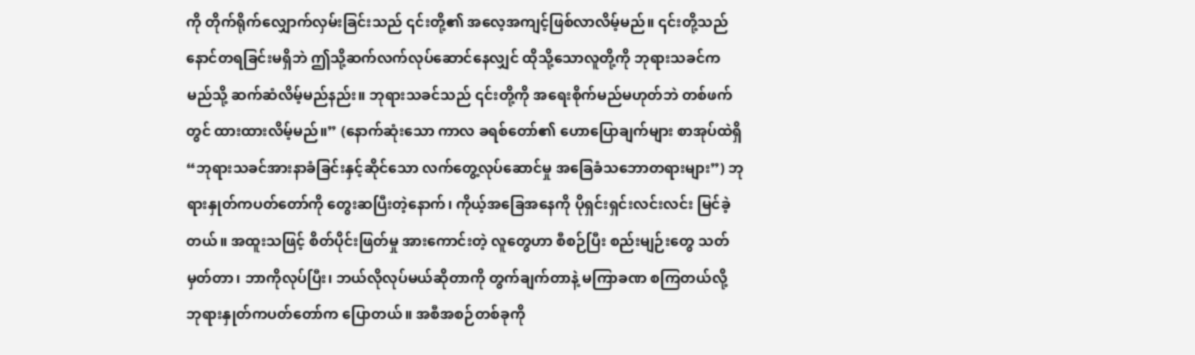ကို တိုက်ရိုက်လျှောက်လှမ်းခြင်းသည် ၎င်းတို့၏ အလေ့အကျင့်ဖြစ်လာလိမ့်မည်။ ၎င်းတို့သည် နောင်တရခြင်းမရှိဘဲ ဤသို့ဆက်လက်လုပ်ဆောင်နေလျှင် ထိုသို့သောလူတို့ကို ဘုရားသခင်က မည်သို့ ဆက်ဆံလိမ့်မည်နည်း။ ဘုရားသခင်သည် ၎င်းတို့ကို အရေးစိုက်မည်မဟုတ်ဘဲ တစ်ဖက်တွင် ထားထားလိမ့်မည်။” (နောက်ဆုံးသော ကာလ ခရစ်တော်၏ ဟောပြောချက်များ စာအုပ်ထဲရှိ “ဘုရားသခင်အားနာခံခြင်းနှင့်ဆိုင်သော လက်တွေ့လုပ်ဆောင်မှု အခြေခံသဘောတရားများ”) ဘုရားနှုတ်ကပတ်တော်ကို တွေးဆပြီးတဲ့နောက်၊ ကိုယ့်အခြေအနေကို ပိုရှင်းရှင်းလင်းလင်း မြင်ခဲ့တယ်။ အထူးသဖြင့် စိတ်ပိုင်းဖြတ်မှု အားကောင်းတဲ့ လူတွေဟာ စီစဉ်ပြီး စည်းမျဉ်းတွေ သတ်မှတ်တာ၊ ဘာကိုလုပ်ပြီး၊ ဘယ်လိုလုပ်မယ်ဆိုတာကို တွက်ချက်တာနဲ့ မကြာခဏ စကြတယ်လို့ ဘုရားနှုတ်ကပတ်တော်က ပြောတယ်။ အစီအစဉ်တစ်ခုကို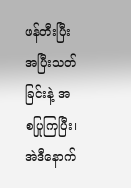ဖန်တီးပြီး အပြီးသတ်ခြင်းနဲ့ အစပြုကြပြီး၊ အဲဒီနောက်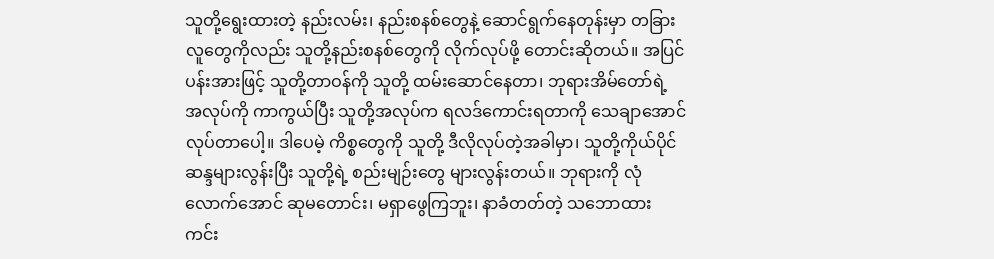သူတို့ရွေးထားတဲ့ နည်းလမ်း၊ နည်းစနစ်တွေနဲ့ ဆောင်ရွက်နေတုန်းမှာ တခြားလူတွေကိုလည်း သူတို့နည်းစနစ်တွေကို လိုက်လုပ်ဖို့ တောင်းဆိုတယ်။ အပြင်ပန်းအားဖြင့် သူတို့တာဝန်ကို သူတို့ ထမ်းဆောင်နေတာ၊ ဘုရားအိမ်တော်ရဲ့ အလုပ်ကို ကာကွယ်ပြီး သူတို့အလုပ်က ရလဒ်ကောင်းရတာကို သေချာအောင် လုပ်တာပေါ့။ ဒါပေမဲ့ ကိစ္စတွေကို သူတို့ ဒီလိုလုပ်တဲ့အခါမှာ၊ သူတို့ကိုယ်ပိုင်ဆန္ဒများလွန်းပြီး သူတို့ရဲ့ စည်းမျဉ်းတွေ များလွန်းတယ်။ ဘုရားကို လုံလောက်အောင် ဆုမတောင်း၊ မရှာဖွေကြဘူး၊ နာခံတတ်တဲ့ သဘောထား ကင်း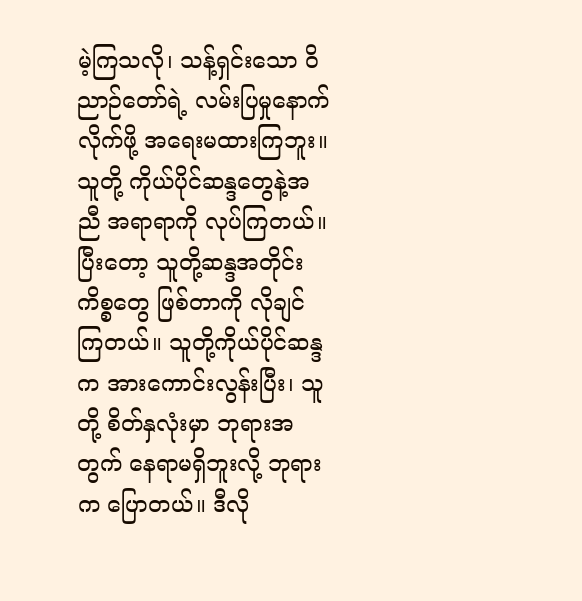မဲ့ကြသလို၊ သန့်ရှင်းသော ဝိညာဉ်တော်ရဲ့ လမ်းပြမှုနောက် လိုက်ဖို့ အရေးမထားကြဘူး။ သူတို့ ကိုယ်ပိုင်ဆန္ဒတွေနဲ့အညီ အရာရာကို လုပ်ကြတယ်။ ပြီးတော့ သူတို့ဆန္ဒအတိုင်း ကိစ္စတွေ ဖြစ်တာကို လိုချင်ကြတယ်။ သူတို့ကိုယ်ပိုင်ဆန္ဒက အားကောင်းလွန်းပြီး၊ သူတို့ စိတ်နှလုံးမှာ ဘုရားအတွက် နေရာမရှိဘူးလို့ ဘုရားက ပြောတယ်။ ဒီလို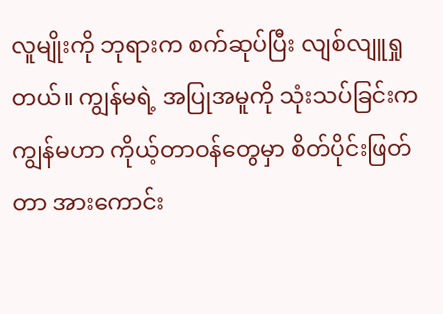လူမျိုးကို ဘုရားက စက်ဆုပ်ပြီး လျစ်လျူရှုတယ်။ ကျွန်မရဲ့ အပြုအမူကို သုံးသပ်ခြင်းက ကျွန်မဟာ ကိုယ့်တာဝန်တွေမှာ စိတ်ပိုင်းဖြတ်တာ အားကောင်း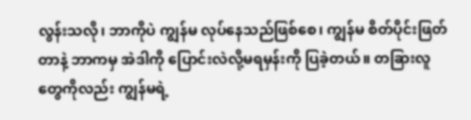လွန်းသလို၊ ဘာကိုပဲ ကျွန်မ လုပ်နေသည်ဖြစ်စေ၊ ကျွန်မ စိတ်ပိုင်းဖြတ်တာနဲ့ ဘာကမှ အဲဒါကို ပြောင်းလဲလို့မရမှန်းကို ပြခဲ့တယ်။ တခြားလူတွေကိုလည်း ကျွန်မရဲ့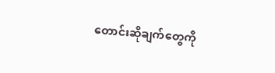တောင်းဆိုချက်တွေကို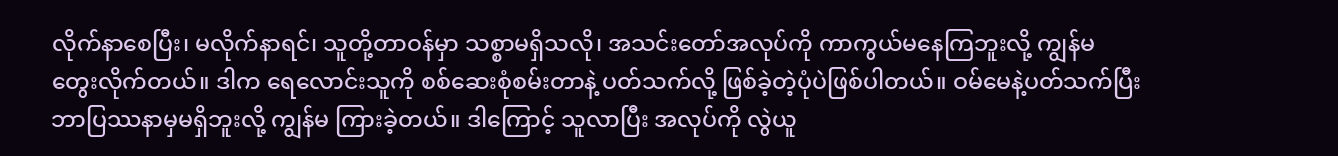လိုက်နာစေပြီး၊ မလိုက်နာရင်၊ သူတို့တာဝန်မှာ သစ္စာမရှိသလို၊ အသင်းတော်အလုပ်ကို ကာကွယ်မနေကြဘူးလို့ ကျွန်မ တွေးလိုက်တယ်။ ဒါက ရေလောင်းသူကို စစ်ဆေးစုံစမ်းတာနဲ့ ပတ်သက်လို့ ဖြစ်ခဲ့တဲ့ပုံပဲဖြစ်ပါတယ်။ ဝမ်မေနဲ့ပတ်သက်ပြီး ဘာပြဿနာမှမရှိဘူးလို့ ကျွန်မ ကြားခဲ့တယ်။ ဒါကြောင့် သူလာပြီး အလုပ်ကို လွဲယူ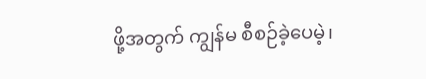ဖို့အတွက် ကျွန်မ စီစဉ်ခဲ့ပေမဲ့၊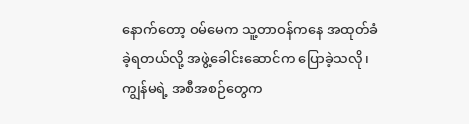နောက်တော့ ဝမ်မေက သူ့တာဝန်ကနေ အထုတ်ခံခဲ့ရတယ်လို့ အဖွဲ့ခေါင်းဆောင်က ပြောခဲ့သလို၊ ကျွန်မရဲ့ အစီအစဉ်တွေက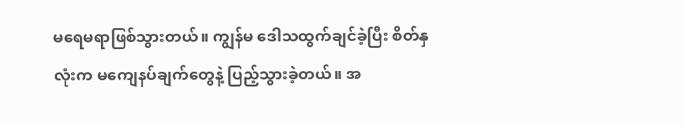မရေမရာဖြစ်သွားတယ်။ ကျွန်မ ဒေါသထွက်ချင်ခဲ့ပြီး စိတ်နှလုံးက မကျေနပ်ချက်တွေနဲ့ ပြည့်သွားခဲ့တယ်။ အ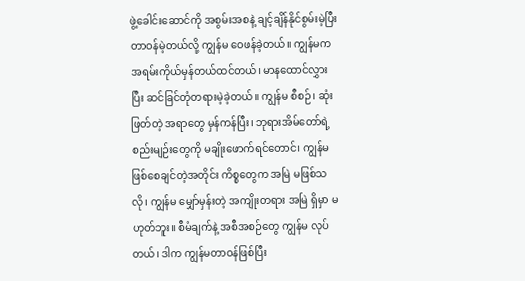ဖွဲ့ခေါင်းဆောင်ကို အစွမ်းအစနဲ့ ချင့်ချိန်နိုင်စွမ်းမဲ့ပြီး တာဝန်မဲ့တယ်လို့ ကျွန်မ ဝေဖန်ခဲ့တယ်။ ကျွန်မက အရမ်းကိုယ်မှန်တယ်ထင်တယ်၊ မာနထောင်လွှားပြီး ဆင်ခြင်တုံတရားမဲ့ခဲ့တယ်။ ကျွန်မ စီစဉ်၊ ဆုံးဖြတ်တဲ့ အရာတွေ မှန်ကန်ပြီး၊ ဘုရားအိမ်တော်ရဲ့ စည်းမျဉ်းတွေကို မချိုးဖောက်ရင်တောင်၊ ကျွန်မ ဖြစ်စေချင်တဲ့အတိုင်း ကိစ္စတွေက အမြဲ မဖြစ်သလို၊ ကျွန်မ မျှော်မှန်းတဲ့ အကျိုးတရား အမြဲ ရှိမှာ မဟုတ်ဘူး။ စီမံချက်နဲ့ အစီအစဉ်တွေ ကျွန်မ လုပ်တယ်၊ ဒါက ကျွန်မတာဝန်ဖြစ်ပြီး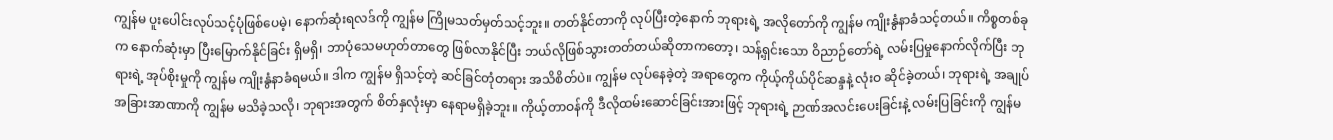ကျွန်မ ပူးပေါင်းလုပ်သင့်ပုံဖြစ်ပေမဲ့၊ နောက်ဆုံးရလဒ်ကို ကျွန်မ ကြိုမသတ်မှတ်သင့်ဘူး။ တတ်နိုင်တာကို လုပ်ပြီးတဲ့နောက် ဘုရားရဲ့ အလိုတော်ကို ကျွန်မ ကျိုးနွံနာခံသင့်တယ်။ ကိစ္စတစ်ခုက နောက်ဆုံးမှာ ပြီးမြောက်နိုင်ခြင်း ရှိမရှိ၊ ဘာပုံသေမဟုတ်တာတွေ ဖြစ်လာနိုင်ပြီး ဘယ်လိုဖြစ်သွားတတ်တယ်ဆိုတာကတော့၊ သန့်ရှင်းသော ဝိညာဉ်တော်ရဲ့ လမ်းပြမှုနောက်လိုက်ပြီး ဘုရားရဲ့ အုပ်စိုးမှုကို ကျွန်မ ကျိုးနွံနာခံရမယ်။ ဒါက ကျွန်မ ရှိသင့်တဲ့ ဆင်ခြင်တုံတရား အသိစိတ်ပဲ။ ကျွန်မ လုပ်နေခဲ့တဲ့ အရာတွေက ကိုယ့်ကိုယ်ပိုင်ဆန္ဒနဲ့ လုံးဝ ဆိုင်ခဲ့တယ်၊ ဘုရားရဲ့ အချုပ်အခြားအာဏာကို ကျွန်မ မသိခဲ့သလို၊ ဘုရားအတွက် စိတ်နှလုံးမှာ နေရာမရှိခဲ့ဘူး။ ကိုယ့်တာဝန်ကို ဒီလိုထမ်းဆောင်ခြင်းအားဖြင့် ဘုရားရဲ့ ဉာဏ်အလင်းပေးခြင်းနဲ့ လမ်းပြခြင်းကို ကျွန်မ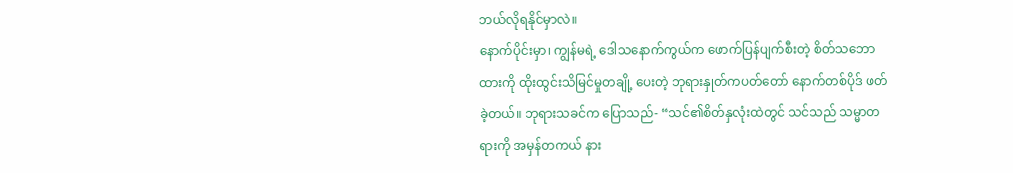ဘယ်လိုရနိုင်မှာလဲ။
နောက်ပိုင်းမှာ၊ ကျွန်မရဲ့ ဒေါသနောက်ကွယ်က ဖောက်ပြန်ပျက်စီးတဲ့ စိတ်သဘောထားကို ထိုးထွင်းသိမြင်မှုတချို့ ပေးတဲ့ ဘုရားနှုတ်ကပတ်တော် နောက်တစ်ပိုဒ် ဖတ်ခဲ့တယ်။ ဘုရားသခင်က ပြောသည်- “သင်၏စိတ်နှလုံးထဲတွင် သင်သည် သမ္မာတရားကို အမှန်တကယ် နား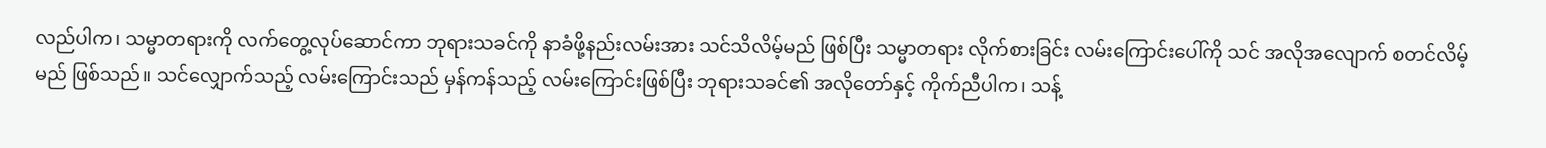လည်ပါက၊ သမ္မာတရားကို လက်တွေ့လုပ်ဆောင်ကာ ဘုရားသခင်ကို နာခံဖို့နည်းလမ်းအား သင်သိလိမ့်မည် ဖြစ်ပြီး သမ္မာတရား လိုက်စားခြင်း လမ်းကြောင်းပေါ်ကို သင် အလိုအလျောက် စတင်လိမ့်မည် ဖြစ်သည်။ သင်လျှောက်သည့် လမ်းကြောင်းသည် မှန်ကန်သည့် လမ်းကြောင်းဖြစ်ပြီး ဘုရားသခင်၏ အလိုတော်နှင့် ကိုက်ညီပါက၊ သန့်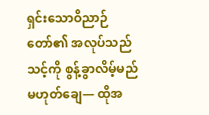ရှင်းသောဝိညာဉ်တော်၏ အလုပ်သည် သင့်ကို စွန့်ခွာလိမ့်မည် မဟုတ်ချေ— ထိုအ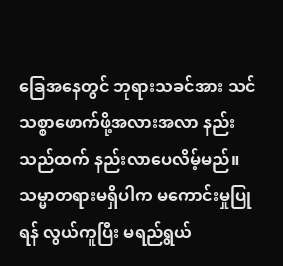ခြေအနေတွင် ဘုရားသခင်အား သင် သစ္စာဖောက်ဖို့အလားအလာ နည်းသည်ထက် နည်းလာပေလိမ့်မည်။ သမ္မာတရားမရှိပါက မကောင်းမှုပြုရန် လွယ်ကူပြီး မရည်ရွယ်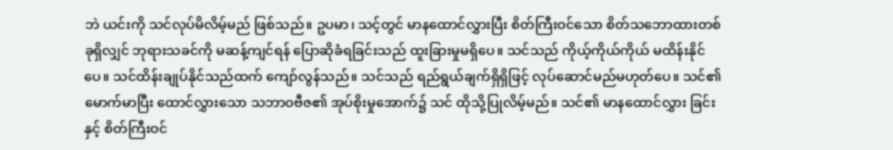ဘဲ ယင်းကို သင်လုပ်မိလိမ့်မည် ဖြစ်သည်။ ဥပမာ၊ သင့်တွင် မာနထောင်လွှားပြီး စိတ်ကြီးဝင်သော စိတ်သဘောထားတစ်ခုရှိလျှင် ဘုရားသခင်ကို မဆန့်ကျင်ရန် ပြောဆိုခံရခြင်းသည် ထူးခြားမှုမရှိပေ။ သင်သည် ကိုယ့်ကိုယ်ကိုယ် မထိန်းနိုင်ပေ။ သင်ထိန်းချုပ်နိုင်သည်ထက် ကျော်လွန်သည်။ သင်သည် ရည်ရွယ်ချက်ရှိရှိဖြင့် လုပ်ဆောင်မည်မဟုတ်ပေ။ သင်၏ မောက်မာပြီး ထောင်လွှားသော သဘာဝဗီဇ၏ အုပ်စိုးမှုအောက်၌ သင် ထိုသို့ပြုလိမ့်မည်။ သင်၏ မာနထောင်လွှား ခြင်းနှင့် စိတ်ကြီးဝင်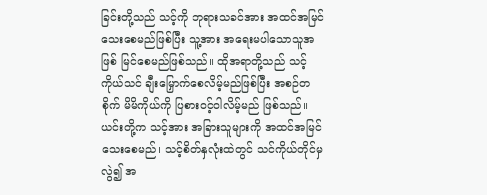ခြင်းတို့သည် သင့်ကို ဘုရားသခင်အား အထင်အမြင်သေးစေမည်ဖြစ်ပြီး သူ့အား အရေးမပါသောသူအဖြစ် မြင်စေမည်ဖြစ်သည်။ ထိုအရာတို့သည် သင့်ကိုယ်သင် ချီးမြှောက်စေလိမ့်မည်ဖြစ်ပြီး အစဉ်တစိုက် မိမိကိုယ်ကို ပြစားဝင့်ဝါလိမ့်မည် ဖြစ်သည်။ ယင်းတို့က သင့်အား အခြားသူများကို အထင်အမြင်သေးစေမည်၊ သင့်စိတ်နှလုံးထဲတွင် သင်ကိုယ်တိုင်မှလွဲ၍ အ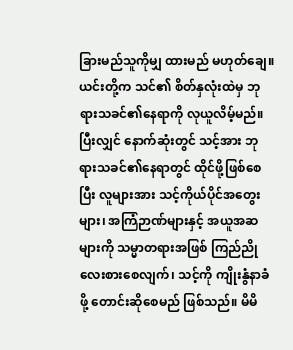ခြားမည်သူကိုမျှ ထားမည် မဟုတ်ချေ။ ယင်းတို့က သင်၏ စိတ်နှလုံးထဲမှ ဘုရားသခင်၏နေရာကို လုယူလိမ့်မည်။ ပြီးလျှင် နောက်ဆုံးတွင် သင့်အား ဘုရားသခင်၏နေရာတွင် ထိုင်ဖို့ဖြစ်စေပြီး လူများအား သင့်ကိုယ်ပိုင်အတွေးများ၊ အကြံဉာဏ်များနှင့် အယူအဆများကို သမ္မာတရားအဖြစ် ကြည်ညိုလေးစားစေလျက်၊ သင့်ကို ကျိုးနွံနာခံဖို့ တောင်းဆိုစေမည် ဖြစ်သည်။ မိမိ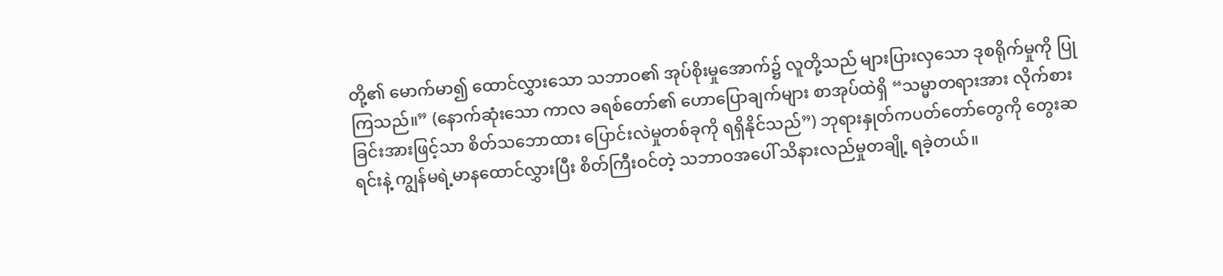တို့၏ မောက်မာ၍ ထောင်လွှားသော သဘာဝ၏ အုပ်စိုးမှုအောက်၌ လူတို့သည် များပြားလှသော ဒုစရိုက်မှုကို ပြုကြသည်။” (နောက်ဆုံးသော ကာလ ခရစ်တော်၏ ဟောပြောချက်များ စာအုပ်ထဲရှိ “သမ္မာတရားအား လိုက်စားခြင်းအားဖြင့်သာ စိတ်သဘောထား ပြောင်းလဲမှုတစ်ခုကို ရရှိနိုင်သည်”) ဘုရားနှုတ်ကပတ်တော်တွေကို တွေးဆရင်းနဲ့ ကျွန်မရဲ့မာနထောင်လွှားပြီး စိတ်ကြီးဝင်တဲ့ သဘာဝအပေါ် သိနားလည်မှုတချို့ ရခဲ့တယ်။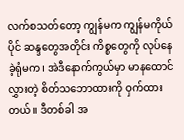လက်စသတ်တော့ ကျွန်မက ကျွန်မကိုယ်ပိုင် ဆန္ဒတွေအတိုင်း ကိစ္စတွေကို လုပ်နေခဲ့ရုံမက၊ အဲဒီနောက်ကွယ်မှာ မာနထောင်လွှားတဲ့ စိတ်သဘောထားကို ဝှက်ထားတယ်။ ဒီတစ်ခါ အ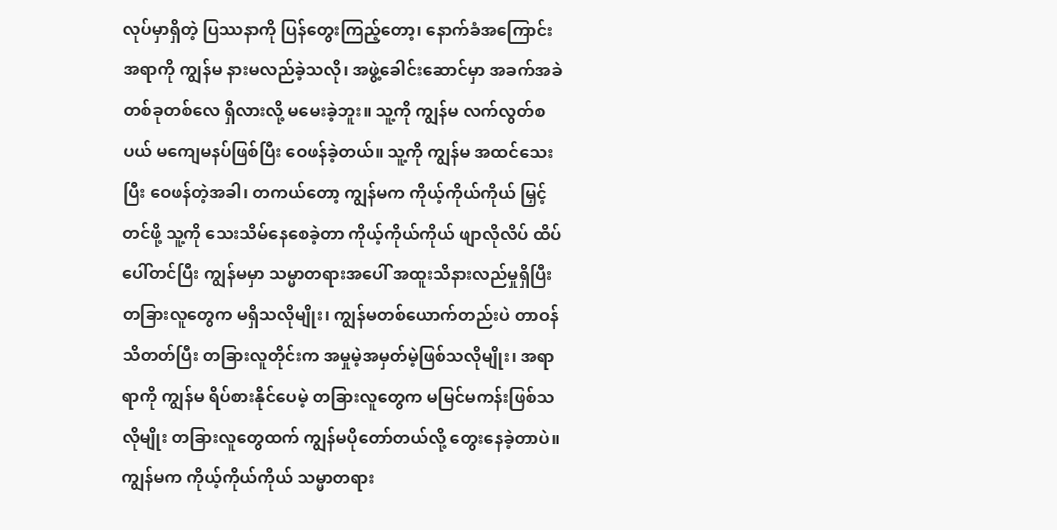လုပ်မှာရှိတဲ့ ပြဿနာကို ပြန်တွေးကြည့်တော့၊ နောက်ခံအကြောင်းအရာကို ကျွန်မ နားမလည်ခဲ့သလို၊ အဖွဲ့ခေါင်းဆောင်မှာ အခက်အခဲတစ်ခုတစ်လေ ရှိလားလို့ မမေးခဲ့ဘူး။ သူ့ကို ကျွန်မ လက်လွတ်စပယ် မကျေမနပ်ဖြစ်ပြီး ဝေဖန်ခဲ့တယ်။ သူ့ကို ကျွန်မ အထင်သေးပြီး ဝေဖန်တဲ့အခါ၊ တကယ်တော့ ကျွန်မက ကိုယ့်ကိုယ်ကိုယ် မြှင့်တင်ဖို့ သူ့ကို သေးသိမ်နေစေခဲ့တာ ကိုယ့်ကိုယ်ကိုယ် ဖျာလိုလိပ် ထိပ်ပေါ်တင်ပြီး ကျွန်မမှာ သမ္မာတရားအပေါ် အထူးသိနားလည်မှုရှိပြီး တခြားလူတွေက မရှိသလိုမျိုး၊ ကျွန်မတစ်ယောက်တည်းပဲ တာဝန်သိတတ်ပြီး တခြားလူတိုင်းက အမှုမဲ့အမှတ်မဲ့ဖြစ်သလိုမျိုး၊ အရာရာကို ကျွန်မ ရိပ်စားနိုင်ပေမဲ့ တခြားလူတွေက မမြင်မကန်းဖြစ်သလိုမျိုး တခြားလူတွေထက် ကျွန်မပိုတော်တယ်လို့ တွေးနေခဲ့တာပဲ။ ကျွန်မက ကိုယ့်ကိုယ်ကိုယ် သမ္မာတရား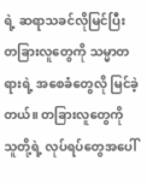ရဲ့ ဆရာသခင်လိုမြင်ပြီး တခြားလူတွေကို သမ္မာတရားရဲ့ အစေခံတွေလို မြင်ခဲ့တယ်။ တခြားလူတွေကို သူတို့ရဲ့ လုပ်ရပ်တွေအပေါ်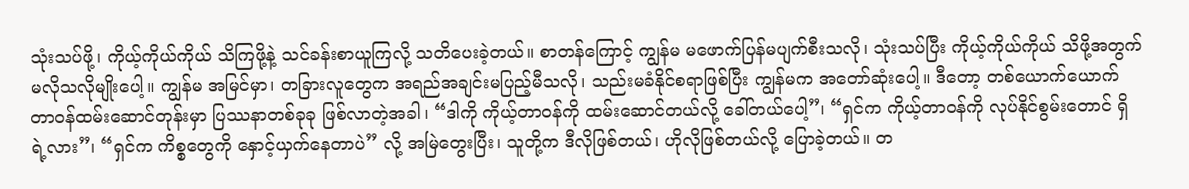သုံးသပ်ဖို့၊ ကိုယ့်ကိုယ်ကိုယ် သိကြဖို့နဲ့ သင်ခန်းစာယူကြလို့ သတိပေးခဲ့တယ်။ စာတန်ကြောင့် ကျွန်မ မဖောက်ပြန်မပျက်စီးသလို၊ သုံးသပ်ပြီး ကိုယ့်ကိုယ်ကိုယ် သိဖို့အတွက် မလိုသလိုမျိုးပေါ့။ ကျွန်မ အမြင်မှာ၊ တခြားလူတွေက အရည်အချင်းမပြည့်မီသလို၊ သည်းမခံနိုင်စရာဖြစ်ပြီး ကျွန်မက အတော်ဆုံးပေါ့။ ဒီတော့ တစ်ယောက်ယောက် တာဝန်ထမ်းဆောင်တုန်းမှာ ပြဿနာတစ်ခုခု ဖြစ်လာတဲ့အခါ၊ “ဒါကို ကိုယ့်တာဝန်ကို ထမ်းဆောင်တယ်လို့ ခေါ်တယ်ပေါ့”၊ “ရှင်က ကိုယ့်တာဝန်ကို လုပ်နိုင်စွမ်းတောင် ရှိရဲ့လား”၊ “ရှင်က ကိစ္စတွေကို နှောင့်ယှက်နေတာပဲ” လို့ အမြဲတွေးပြီး၊ သူတို့က ဒီလိုဖြစ်တယ်၊ ဟိုလိုဖြစ်တယ်လို့ ပြောခဲ့တယ်။ တ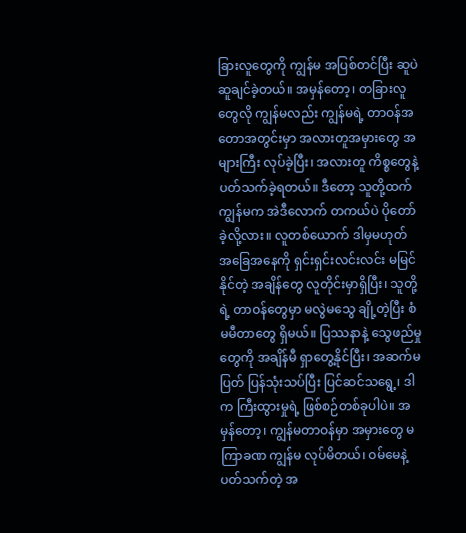ခြားလူတွေကို ကျွန်မ အပြစ်တင်ပြီး ဆူပဲဆူချင်ခဲ့တယ်။ အမှန်တော့၊ တခြားလူတွေလို ကျွန်မလည်း ကျွန်မရဲ့ တာဝန်အတောအတွင်းမှာ အလားတူအမှားတွေ အများကြီး လုပ်ခဲ့ပြီး၊ အလားတူ ကိစ္စတွေနဲ့ ပတ်သက်ခဲ့ရတယ်။ ဒီတော့ သူတို့ထက် ကျွန်မက အဲဒီလောက် တကယ်ပဲ ပိုတော်ခဲ့လို့လား။ လူတစ်ယောက် ဒါမှမဟုတ် အခြေအနေကို ရှင်းရှင်းလင်းလင်း မမြင်နိုင်တဲ့ အချိန်တွေ လူတိုင်းမှာရှိပြီး၊ သူတို့ရဲ့ တာဝန်တွေမှာ မလွဲမသွေ ချို့တဲ့ပြီး စံမမီတာတွေ ရှိမယ်။ ပြဿနာနဲ့ သွေဖည်မှုတွေကို အချိန်မီ ရှာတွေ့နိုင်ပြီး၊ အဆက်မပြတ် ပြန်သုံးသပ်ပြီး ပြင်ဆင်သရွေ့၊ ဒါက ကြီးထွားမှုရဲ့ ဖြစ်စဉ်တစ်ခုပါပဲ။ အမှန်တော့၊ ကျွန်မတာဝန်မှာ အမှားတွေ မကြာခဏ ကျွန်မ လုပ်မိတယ်၊ ဝမ်မေနဲ့ပတ်သက်တဲ့ အ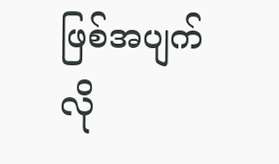ဖြစ်အပျက်လို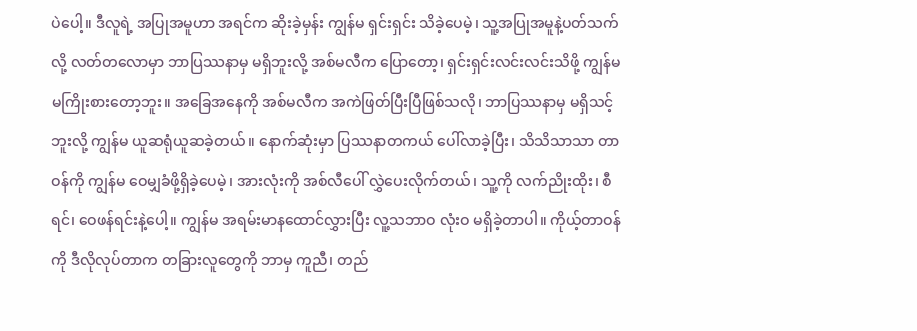ပဲပေါ့။ ဒီလူရဲ့ အပြုအမူဟာ အရင်က ဆိုးခဲ့မှန်း ကျွန်မ ရှင်းရှင်း သိခဲ့ပေမဲ့၊ သူ့အပြုအမူနဲ့ပတ်သက်လို့ လတ်တလောမှာ ဘာပြဿနာမှ မရှိဘူးလို့ အစ်မလီက ပြောတော့၊ ရှင်းရှင်းလင်းလင်းသိဖို့ ကျွန်မ မကြိုးစားတော့ဘူး။ အခြေအနေကို အစ်မလီက အကဲဖြတ်ပြီးပြီဖြစ်သလို၊ ဘာပြဿနာမှ မရှိသင့်ဘူးလို့ ကျွန်မ ယူဆရုံယူဆခဲ့တယ်။ နောက်ဆုံးမှာ ပြဿနာတကယ် ပေါ်လာခဲ့ပြီး၊ သိသိသာသာ တာဝန်ကို ကျွန်မ ဝေမျှခံဖို့ရှိခဲ့ပေမဲ့၊ အားလုံးကို အစ်လီပေါ် လွှဲပေးလိုက်တယ်၊ သူ့ကို လက်ညိုးထိုး၊ စီရင်၊ ဝေဖန်ရင်းနဲ့ပေါ့။ ကျွန်မ အရမ်းမာနထောင်လွှားပြီး လူ့သဘာဝ လုံးဝ မရှိခဲ့တာပါ။ ကိုယ့်တာဝန်ကို ဒီလိုလုပ်တာက တခြားလူတွေကို ဘာမှ ကူညီ၊ တည်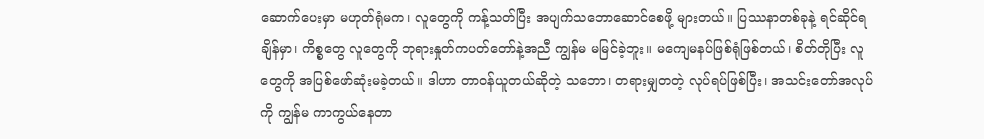ဆောက်ပေးမှာ မဟုတ်ရုံမက၊ လူတွေကို ကန့်သတ်ပြီး အပျက်သဘောဆောင်စေဖို့ များတယ်။ ပြဿနာတစ်ခုနဲ့ ရင်ဆိုင်ရချိန်မှာ၊ ကိစ္စတွေ လူတွေကို ဘုရားနှုတ်ကပတ်တော်နဲ့အညီ ကျွန်မ မမြင်ခဲ့ဘူး။ မကျေမနပ်ဖြစ်ရုံဖြစ်တယ်၊ စိတ်တိုပြီး လူတွေကို အပြစ်ဖော်ဆုံးမခဲ့တယ်။ ဒါဟာ တာဝန်ယူတယ်ဆိုတဲ့ သဘော၊ တရားမျှတတဲ့ လုပ်ရပ်ဖြစ်ပြီး၊ အသင်းတော်အလုပ်ကို ကျွန်မ ကာကွယ်နေတာ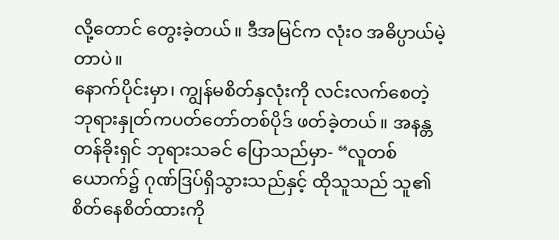လို့တောင် တွေးခဲ့တယ်။ ဒီအမြင်က လုံးဝ အဓိပ္ပာယ်မဲ့တာပဲ။
နောက်ပိုင်းမှာ၊ ကျွန်မစိတ်နှလုံးကို လင်းလက်စေတဲ့ ဘုရားနှုတ်ကပတ်တော်တစ်ပိုဒ် ဖတ်ခဲ့တယ်။ အနန္တတန်ခိုးရှင် ဘုရားသခင် ပြောသည်မှာ- “လူတစ်ယောက်၌ ဂုဏ်ဒြပ်ရှိသွားသည်နှင့် ထိုသူသည် သူ၏စိတ်နေစိတ်ထားကို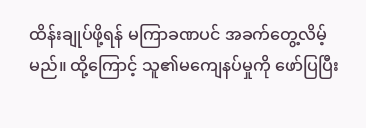ထိန်းချုပ်ဖို့ရန် မကြာခဏပင် အခက်တွေ့လိမ့်မည်။ ထို့ကြောင့် သူ၏မကျေနပ်မှုကို ဖော်ပြပြီး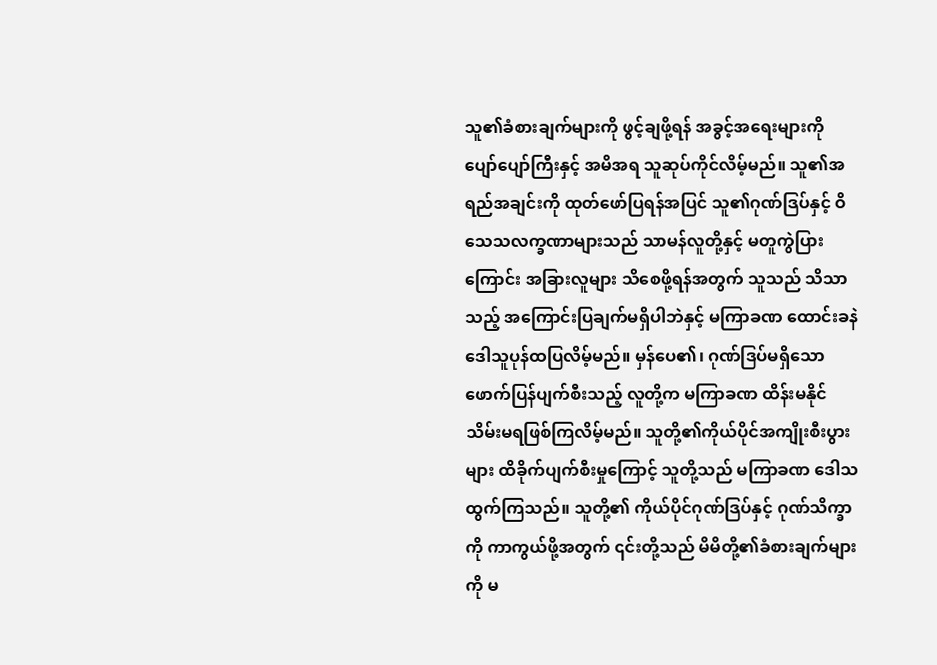သူ၏ခံစားချက်များကို ဖွင့်ချဖို့ရန် အခွင့်အရေးများကို ပျော်ပျော်ကြီးနှင့် အမိအရ သူဆုပ်ကိုင်လိမ့်မည်။ သူ၏အရည်အချင်းကို ထုတ်ဖော်ပြရန်အပြင် သူ၏ဂုဏ်ဒြပ်နှင့် ဝိသေသလက္ခဏာများသည် သာမန်လူတို့နှင့် မတူကွဲပြားကြောင်း အခြားလူများ သိစေဖို့ရန်အတွက် သူသည် သိသာသည့် အကြောင်းပြချက်မရှိပါဘဲနှင့် မကြာခဏ ထောင်းခနဲ ဒေါသူပုန်ထပြလိမ့်မည်။ မှန်ပေ၏၊ ဂုဏ်ဒြပ်မရှိသော ဖောက်ပြန်ပျက်စီးသည့် လူတို့က မကြာခဏ ထိန်းမနိုင်သိမ်းမရဖြစ်ကြလိမ့်မည်။ သူတို့၏ကိုယ်ပိုင်အကျိုးစီးပွားများ ထိခိုက်ပျက်စီးမှုကြောင့် သူတို့သည် မကြာခဏ ဒေါသထွက်ကြသည်။ သူတို့၏ ကိုယ်ပိုင်ဂုဏ်ဒြပ်နှင့် ဂုဏ်သိက္ခာကို ကာကွယ်ဖို့အတွက် ၎င်းတို့သည် မိမိတို့၏ခံစားချက်များကို မ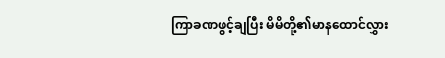ကြာခဏဖွင့်ချပြီး မိမိတို့၏မာနထောင်လွှား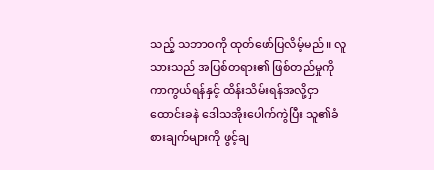သည့် သဘာဝကို ထုတ်ဖော်ပြလိမ့်မည်။ လူသားသည် အပြစ်တရား၏ ဖြစ်တည်မှုကို ကာကွယ်ရန်နှင့် ထိန်းသိမ်းရန်အလို့ငှာ ထောင်းခနဲ ဒေါသအိုးပေါက်ကွဲပြီး သူ၏ခံစားချက်များကို ဖွင့်ချ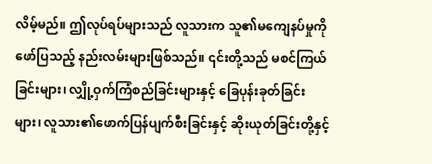လိမ့်မည်။ ဤလုပ်ရပ်များသည် လူသားက သူ၏မကျေနပ်မှုကို ဖော်ပြသည့် နည်းလမ်းများဖြစ်သည်။ ၎င်းတို့သည် မစင်ကြယ်ခြင်းများ၊ လျှို့ဝှက်ကြံစည်ခြင်းများနှင့် ခြေပုန်းခုတ်ခြင်းများ၊ လူသား၏ဖောက်ပြန်ပျက်စီးခြင်းနှင့် ဆိုးယုတ်ခြင်းတို့နှင့်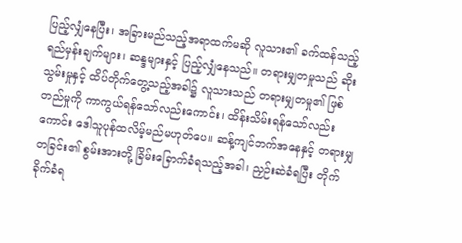ပြည့်လျှံနေပြီး၊ အခြားမည်သည့်အရာထက်မဆို လူသား၏ ခက်ထန်သည့် ရည်မှန်းချက်များ၊ ဆန္ဒများနှင့် ပြည့်လျှံနေသည်။ တရားမျှတမှုသည် ဆိုးသွမ်းမှုနှင့် ထိပ်တိုက်တွေ့သည့်အခါ၌ လူသားသည် တရားမျှတမှု၏ ဖြစ်တည်မှုကို ကာကွယ်ရန်သော်လည်းကောင်း၊ ထိန်းသိမ်းရန်သော်လည်းကောင်း ဒေါသူပုန်ထလိမ့်မည်မဟုတ်ပေ။ ဆန့်ကျင်ဘက်အနေနှင့် တရားမျှတခြင်း၏ စွမ်းအားတို့ ခြိမ်းခြောက်ခံရသည့်အခါ၊ ညှဉ်းဆဲခံရပြီး တိုက်ခိုက်ခံရ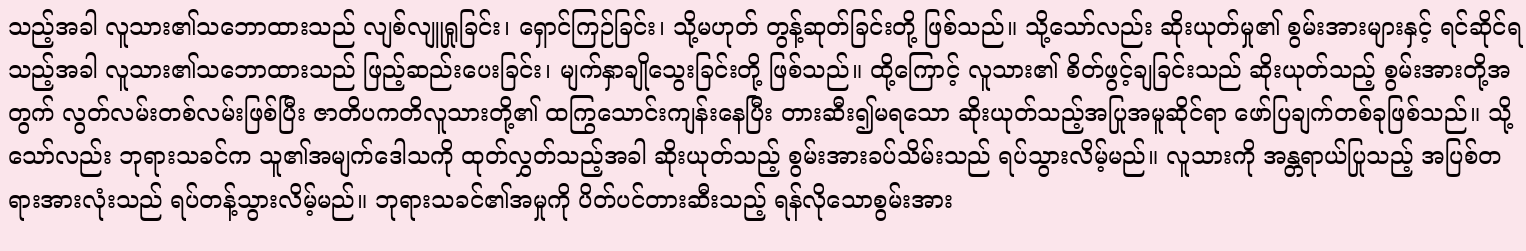သည့်အခါ လူသား၏သဘောထားသည် လျစ်လျူရှုခြင်း၊ ရှောင်ကြဉ်ခြင်း၊ သို့မဟုတ် တွန့်ဆုတ်ခြင်းတို့ ဖြစ်သည်။ သို့သော်လည်း ဆိုးယုတ်မှု၏ စွမ်းအားများနှင့် ရင်ဆိုင်ရသည့်အခါ လူသား၏သဘောထားသည် ဖြည့်ဆည်းပေးခြင်း၊ မျက်နှာချိုသွေးခြင်းတို့ ဖြစ်သည်။ ထို့ကြောင့် လူသား၏ စိတ်ဖွင့်ချခြင်းသည် ဆိုးယုတ်သည့် စွမ်းအားတို့အတွက် လွတ်လမ်းတစ်လမ်းဖြစ်ပြီး ဇာတိပကတိလူသားတို့၏ ထကြွသောင်းကျန်းနေပြီး တားဆီး၍မရသော ဆိုးယုတ်သည့်အပြုအမူဆိုင်ရာ ဖော်ပြချက်တစ်ခုဖြစ်သည်။ သို့သော်လည်း ဘုရားသခင်က သူ၏အမျက်ဒေါသကို ထုတ်လွှတ်သည့်အခါ ဆိုးယုတ်သည့် စွမ်းအားခပ်သိမ်းသည် ရပ်သွားလိမ့်မည်။ လူသားကို အန္တရာယ်ပြုသည့် အပြစ်တရားအားလုံးသည် ရပ်တန့်သွားလိမ့်မည်။ ဘုရားသခင်၏အမှုကို ပိတ်ပင်တားဆီးသည့် ရန်လိုသောစွမ်းအား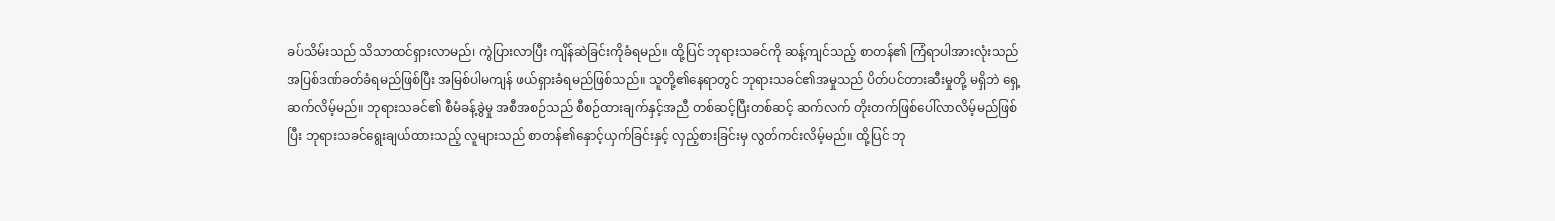ခပ်သိမ်းသည် သိသာထင်ရှားလာမည်၊ ကွဲပြားလာပြီး ကျိန်ဆဲခြင်းကိုခံရမည်။ ထို့ပြင် ဘုရားသခင်ကို ဆန့်ကျင်သည့် စာတန်၏ ကြံရာပါအားလုံးသည် အပြစ်ဒဏ်ခတ်ခံရမည်ဖြစ်ပြီး အမြစ်ပါမကျန် ဖယ်ရှားခံရမည်ဖြစ်သည်။ သူတို့၏နေရာတွင် ဘုရားသခင်၏အမှုသည် ပိတ်ပင်တားဆီးမှုတို့ မရှိဘဲ ရှေ့ဆက်လိမ့်မည်။ ဘုရားသခင်၏ စီမံခန့်ခွဲမှု အစီအစဉ်သည် စီစဉ်ထားချက်နှင့်အညီ တစ်ဆင့်ပြီးတစ်ဆင့် ဆက်လက် တိုးတက်ဖြစ်ပေါ်လာလိမ့်မည်ဖြစ်ပြီး ဘုရားသခင်ရွေးချယ်ထားသည့် လူများသည် စာတန်၏နှောင့်ယှက်ခြင်းနှင့် လှည့်စားခြင်းမှ လွတ်ကင်းလိမ့်မည်။ ထို့ပြင် ဘု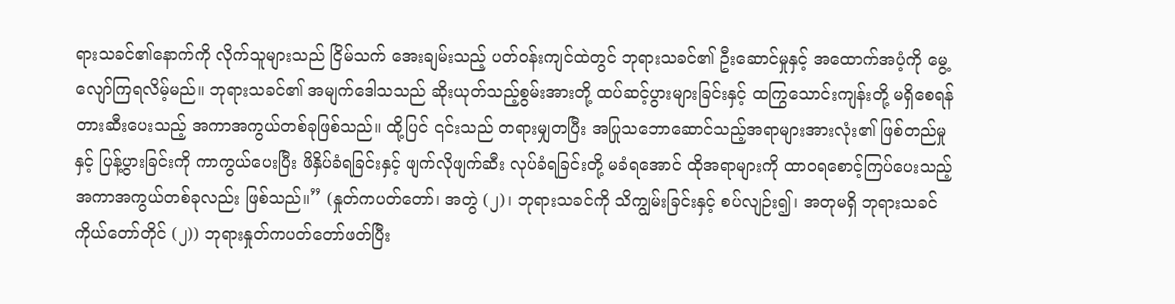ရားသခင်၏နောက်ကို လိုက်သူများသည် ငြိမ်သက် အေးချမ်းသည့် ပတ်ဝန်းကျင်ထဲတွင် ဘုရားသခင်၏ ဦးဆောင်မှုနှင့် အထောက်အပံ့ကို မွေ့လျော်ကြရလိမ့်မည်။ ဘုရားသခင်၏ အမျက်ဒေါသသည် ဆိုးယုတ်သည့်စွမ်းအားတို့ ထပ်ဆင့်ပွားများခြင်းနှင့် ထကြွသောင်းကျန်းတို့ မရှိစေရန် တားဆီးပေးသည့် အကာအကွယ်တစ်ခုဖြစ်သည်။ ထို့ပြင် ၎င်းသည် တရားမျှတပြီး အပြုသဘောဆောင်သည့်အရာများအားလုံး၏ ဖြစ်တည်မှုနှင့် ပြန့်ပွားခြင်းကို ကာကွယ်ပေးပြီး ဖိနှိပ်ခံရခြင်းနှင့် ဖျက်လိုဖျက်ဆီး လုပ်ခံရခြင်းတို့ မခံရအောင် ထိုအရာများကို ထာဝရစောင့်ကြပ်ပေးသည့် အကာအကွယ်တစ်ခုလည်း ဖြစ်သည်။” (နှုတ်ကပတ်တော်၊ အတွဲ (၂)၊ ဘုရားသခင်ကို သိကျွမ်းခြင်းနှင့် စပ်လျဉ်း၍၊ အတုမရှိ ဘုရားသခင်ကိုယ်တော်တိုင် (၂)) ဘုရားနှုတ်ကပတ်တော်ဖတ်ပြီး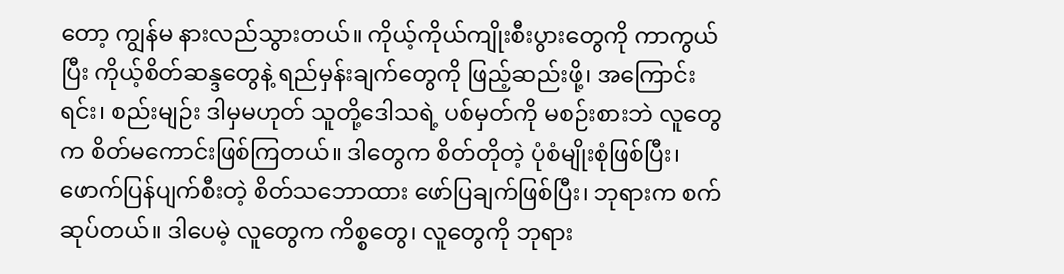တော့ ကျွန်မ နားလည်သွားတယ်။ ကိုယ့်ကိုယ်ကျိုးစီးပွားတွေကို ကာကွယ်ပြီး ကိုယ့်စိတ်ဆန္ဒတွေနဲ့ ရည်မှန်းချက်တွေကို ဖြည့်ဆည်းဖို့၊ အကြောင်းရင်း၊ စည်းမျဉ်း ဒါမှမဟုတ် သူတို့ဒေါသရဲ့ ပစ်မှတ်ကို မစဉ်းစားဘဲ လူတွေက စိတ်မကောင်းဖြစ်ကြတယ်။ ဒါတွေက စိတ်တိုတဲ့ ပုံစံမျိုးစုံဖြစ်ပြီး၊ ဖောက်ပြန်ပျက်စီးတဲ့ စိတ်သဘောထား ဖော်ပြချက်ဖြစ်ပြီး၊ ဘုရားက စက်ဆုပ်တယ်။ ဒါပေမဲ့ လူတွေက ကိစ္စတွေ၊ လူတွေကို ဘုရား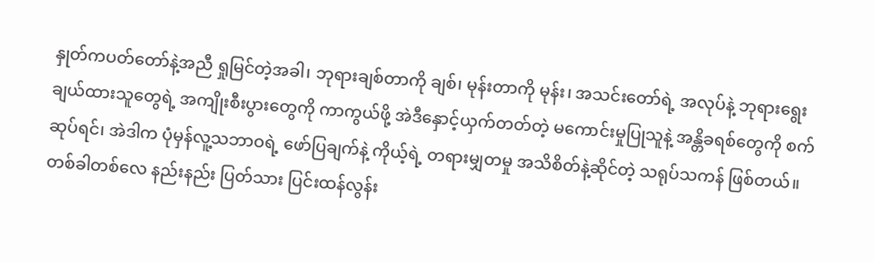နှုတ်ကပတ်တော်နဲ့အညီ ရှုမြင်တဲ့အခါ၊ ဘုရားချစ်တာကို ချစ်၊ မုန်းတာကို မုန်း၊ အသင်းတော်ရဲ့ အလုပ်နဲ့ ဘုရားရွေးချယ်ထားသူတွေရဲ့ အကျိုးစီးပွားတွေကို ကာကွယ်ဖို့ အဲဒီနှောင့်ယှက်တတ်တဲ့ မကောင်းမှုပြုသူနဲ့ အန္တိခရစ်တွေကို စက်ဆုပ်ရင်၊ အဲဒါက ပုံမှန်လူ့သဘာဝရဲ့ ဖော်ပြချက်နဲ့ ကိုယ့်ရဲ့ တရားမျှတမှု အသိစိတ်နဲ့ဆိုင်တဲ့ သရုပ်သကန် ဖြစ်တယ်။ တစ်ခါတစ်လေ နည်းနည်း ပြတ်သား ပြင်းထန်လွန်း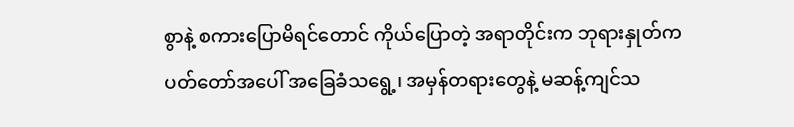စွာနဲ့ စကားပြောမိရင်တောင် ကိုယ်ပြောတဲ့ အရာတိုင်းက ဘုရားနှုတ်ကပတ်တော်အပေါ် အခြေခံသရွေ့၊ အမှန်တရားတွေနဲ့ မဆန့်ကျင်သ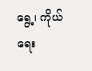ရွေ့၊ ကိုယ်ရေး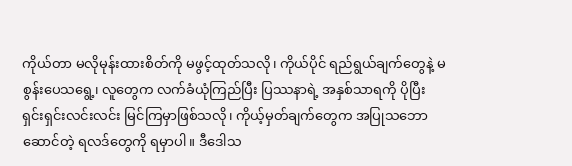ကိုယ်တာ မလိုမုန်းထားစိတ်ကို မဖွင့်ထုတ်သလို၊ ကိုယ်ပိုင် ရည်ရွယ်ချက်တွေနဲ့ မစွန်းပေသရွေ့၊ လူတွေက လက်ခံယုံကြည်ပြီး ပြဿနာရဲ့ အနှစ်သာရကို ပိုပြီး ရှင်းရှင်းလင်းလင်း မြင်ကြမှာဖြစ်သလို၊ ကိုယ့်မှတ်ချက်တွေက အပြုသဘောဆောင်တဲ့ ရလဒ်တွေကို ရမှာပါ။ ဒီဒေါသ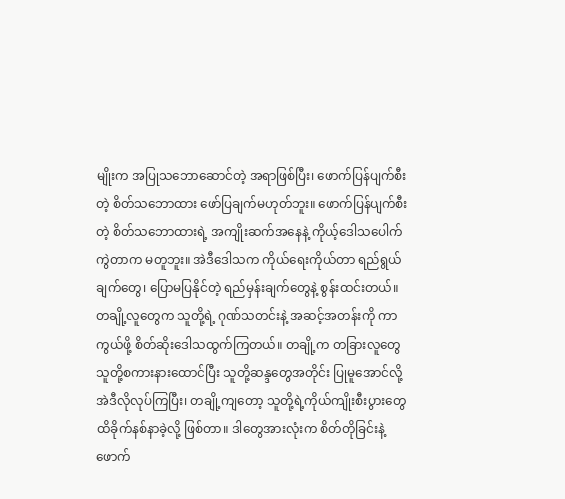မျိုးက အပြုသဘောဆောင်တဲ့ အရာဖြစ်ပြီး၊ ဖောက်ပြန်ပျက်စီးတဲ့ စိတ်သဘောထား ဖော်ပြချက်မဟုတ်ဘူး။ ဖောက်ပြန်ပျက်စီးတဲ့ စိတ်သဘောထားရဲ့ အကျိုးဆက်အနေနဲ့ ကိုယ့်ဒေါသပေါက်ကွဲတာက မတူဘူး။ အဲဒီဒေါသက ကိုယ်ရေးကိုယ်တာ ရည်ရွယ်ချက်တွေ၊ ပြောမပြနိုင်တဲ့ ရည်မှန်းချက်တွေနဲ့ စွန်းထင်းတယ်။ တချို့လူတွေက သူတို့ရဲ့ ဂုဏ်သတင်းနဲ့ အဆင့်အတန်းကို ကာကွယ်ဖို့ စိတ်ဆိုးဒေါသထွက်ကြတယ်။ တချို့က တခြားလူတွေ သူတို့စကားနားထောင်ပြီး သူတို့ဆန္ဒတွေအတိုင်း ပြုမူအောင်လို့ အဲဒီလိုလုပ်ကြပြီး၊ တချို့ကျတော့ သူတို့ရဲ့ကိုယ်ကျိုးစီးပွားတွေ ထိခိုက်နစ်နာခဲ့လို့ ဖြစ်တာ။ ဒါတွေအားလုံးက စိတ်တိုခြင်းနဲ့ ဖောက်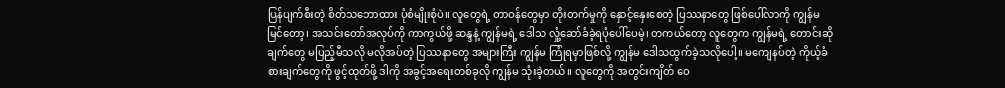ပြန်ပျက်စီးတဲ့ စိတ်သဘောထား ပုံစံမျိုးစုံပဲ။ လူတွေရဲ့ တာဝန်တွေမှာ တိုးတက်မှုကို နှောင့်နှေးစေတဲ့ ပြဿနာတွေ ဖြစ်ပေါ်လာကို ကျွန်မ မြင်တော့၊ အသင်းတော်အလုပ်ကို ကာကွယ်ဖို့ ဆန္ဒနဲ့ ကျွန်မရဲ့ ဒေါသ လှုံ့ဆော်ခံခဲ့ရပုံပေါ်ပေမဲ့၊ တကယ်တော့ လူတွေက ကျွန်မရဲ့ တောင်းဆိုချက်တွေ မပြည့်မီသလို မလိုအပ်တဲ့ ပြဿနာတွေ အများကြီး ကျွန်မ ကြုံရမှာဖြစ်လို့ ကျွန်မ ဒေါသထွက်ခဲ့သလိုပေါ့။ မကျေနပ်တဲ့ ကိုယ့်ခံစားချက်တွေကို ဖွင့်ထုတ်ဖို့ ဒါကို အခွင့်အရေးတစ်ခုလို ကျွန်မ သုံးခဲ့တယ်။ လူတွေကို အတွင်းကျိတ် ဝေ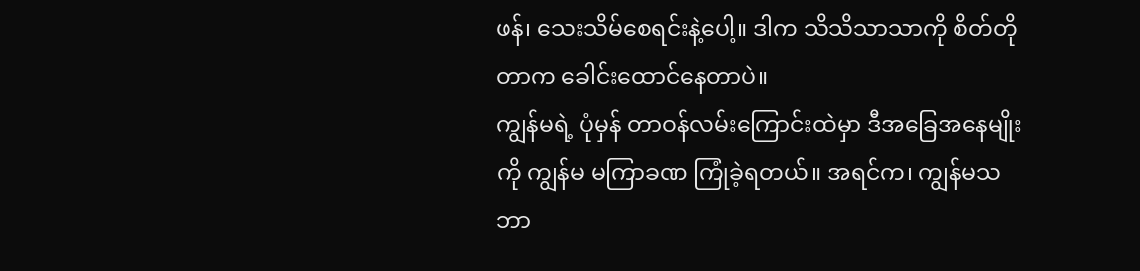ဖန်၊ သေးသိမ်စေရင်းနဲ့ပေါ့။ ဒါက သိသိသာသာကို စိတ်တိုတာက ခေါင်းထောင်နေတာပဲ။
ကျွန်မရဲ့ ပုံမှန် တာဝန်လမ်းကြောင်းထဲမှာ ဒီအခြေအနေမျိုးကို ကျွန်မ မကြာခဏ ကြုံခဲ့ရတယ်။ အရင်က၊ ကျွန်မသဘာ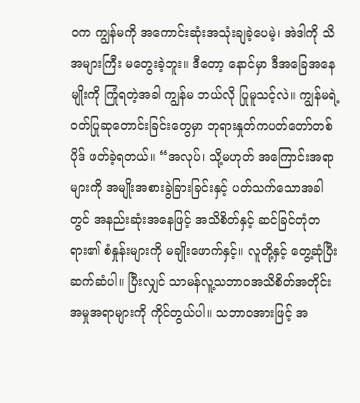ဝက ကျွန်မကို အကောင်းဆုံးအသုံးချခဲ့ပေမဲ့၊ အဲဒါကို သိအများကြီး မတွေးခဲ့ဘူး။ ဒီတော့ နောင်မှာ ဒီအခြေအနေမျိုးကို ကြုံရတဲ့အခါ ကျွန်မ ဘယ်လို ပြုမူသင့်လဲ။ ကျွန်မရဲ့ ဝတ်ပြုဆုတောင်းခြင်းတွေမှာ ဘုရားနှုတ်ကပတ်တော်တစ်ပိုဒ် ဖတ်ခဲ့ရတယ်။ “အလုပ်၊ သို့မဟုတ် အကြောင်းအရာများကို အမျိုးအစားခွဲခြားခြင်းနှင့် ပတ်သက်သောအခါတွင် အနည်းဆုံးအနေဖြင့် အသိစိတ်နှင့် ဆင်ခြင်တုံတရား၏ စံနှုန်းများကို မချိုးဖောက်နှင့်။ လူတို့နှင့် တွေ့ဆုံပြီး ဆက်ဆံပါ။ ပြီးလျှင် သာမန်လူ့သဘာဝအသိစိတ်အတိုင်း အမှုအရာများကို ကိုင်တွယ်ပါ။ သဘာဝအားဖြင့် အ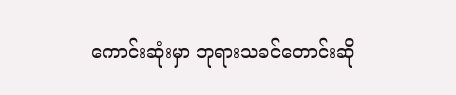ကောင်းဆုံးမှာ ဘုရားသခင်တောင်းဆို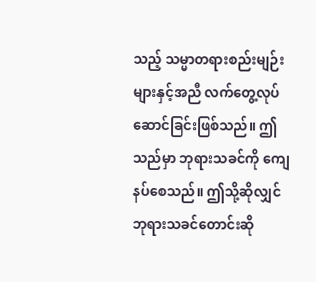သည့် သမ္မာတရားစည်းမျဉ်းများနှင့်အညီ လက်တွေ့လုပ်ဆောင်ခြင်းဖြစ်သည်။ ဤသည်မှာ ဘုရားသခင်ကို ကျေနပ်စေသည်။ ဤသို့ဆိုလျှင် ဘုရားသခင်တောင်းဆို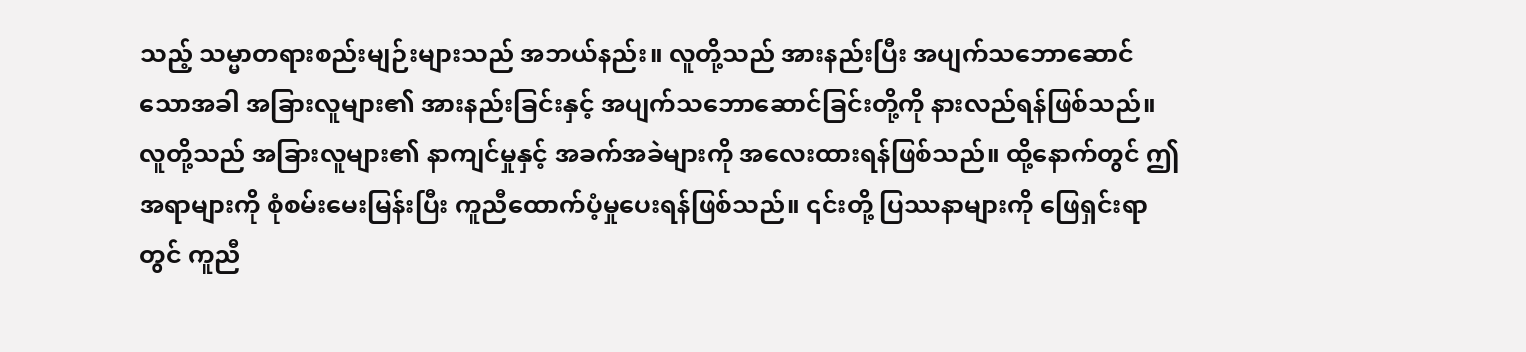သည့် သမ္မာတရားစည်းမျဉ်းများသည် အဘယ်နည်း။ လူတို့သည် အားနည်းပြီး အပျက်သဘောဆောင်သောအခါ အခြားလူများ၏ အားနည်းခြင်းနှင့် အပျက်သဘောဆောင်ခြင်းတို့ကို နားလည်ရန်ဖြစ်သည်။ လူတို့သည် အခြားလူများ၏ နာကျင်မှုနှင့် အခက်အခဲများကို အလေးထားရန်ဖြစ်သည်။ ထို့နောက်တွင် ဤအရာများကို စုံစမ်းမေးမြန်းပြီး ကူညီထောက်ပံ့မှုပေးရန်ဖြစ်သည်။ ၎င်းတို့ ပြဿနာများကို ဖြေရှင်းရာတွင် ကူညီ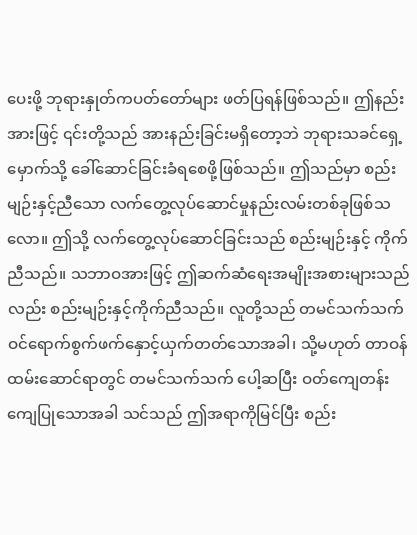ပေးဖို့ ဘုရားနှုတ်ကပတ်တော်များ ဖတ်ပြရန်ဖြစ်သည်။ ဤနည်းအားဖြင့် ၎င်းတို့သည် အားနည်းခြင်းမရှိတော့ဘဲ ဘုရားသခင်ရှေ့မှောက်သို့ ခေါ်ဆောင်ခြင်းခံရစေဖို့ဖြစ်သည်။ ဤသည်မှာ စည်းမျဉ်းနှင့်ညီသော လက်တွေ့လုပ်ဆောင်မှုနည်းလမ်းတစ်ခုဖြစ်သလော။ ဤသို့ လက်တွေ့လုပ်ဆောင်ခြင်းသည် စည်းမျဉ်းနှင့် ကိုက်ညီသည်။ သဘာဝအားဖြင့် ဤဆက်ဆံရေးအမျိုးအစားများသည်လည်း စည်းမျဉ်းနှင့်ကိုက်ညီသည်။ လူတို့သည် တမင်သက်သက် ဝင်ရောက်စွက်ဖက်နှောင့်ယှက်တတ်သောအခါ၊ သို့မဟုတ် တာဝန်ထမ်းဆောင်ရာတွင် တမင်သက်သက် ပေါ့ဆပြီး ဝတ်ကျေတန်းကျေပြုသောအခါ သင်သည် ဤအရာကိုမြင်ပြီး စည်း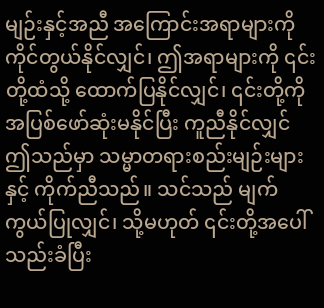မျဉ်းနှင့်အညီ အကြောင်းအရာများကို ကိုင်တွယ်နိုင်လျှင်၊ ဤအရာများကို ၎င်းတို့ထံသို့ ထောက်ပြနိုင်လျှင်၊ ၎င်းတို့ကို အပြစ်ဖော်ဆုံးမနိုင်ပြီး ကူညီနိုင်လျှင် ဤသည်မှာ သမ္မာတရားစည်းမျဉ်းများနှင့် ကိုက်ညီသည်။ သင်သည် မျက်ကွယ်ပြုလျှင်၊ သို့မဟုတ် ၎င်းတို့အပေါ် သည်းခံပြီး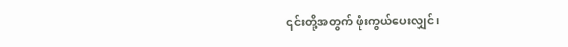၎င်းတို့အတွက် ဖုံးကွယ်ပေးလျှင်၊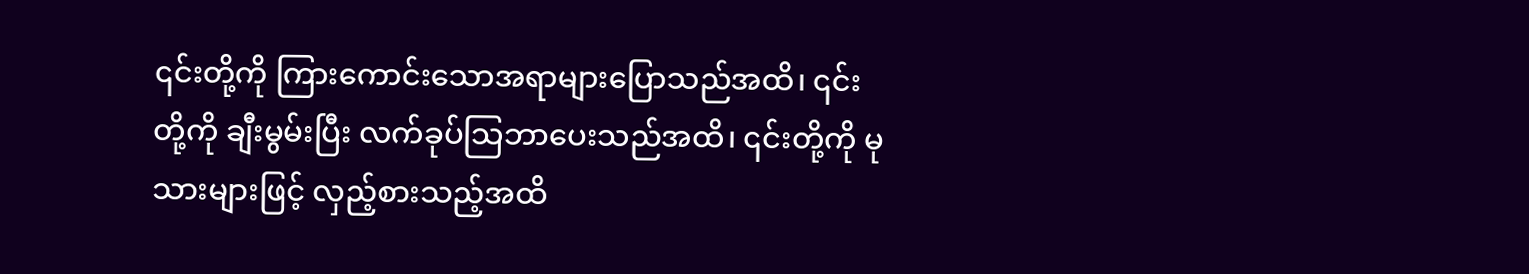၎င်းတို့ကို ကြားကောင်းသောအရာများပြောသည်အထိ၊ ၎င်းတို့ကို ချီးမွမ်းပြီး လက်ခုပ်သြဘာပေးသည်အထိ၊ ၎င်းတို့ကို မုသားများဖြင့် လှည့်စားသည့်အထိ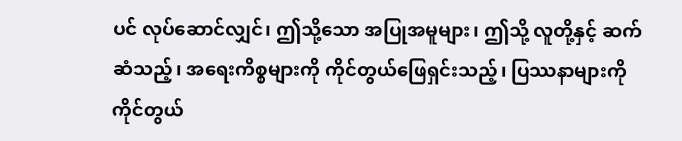ပင် လုပ်ဆောင်လျှင်၊ ဤသို့သော အပြုအမူများ၊ ဤသို့ လူတို့နှင့် ဆက်ဆံသည့်၊ အရေးကိစ္စများကို ကိုင်တွယ်ဖြေရှင်းသည့်၊ ပြဿနာများကို ကိုင်တွယ်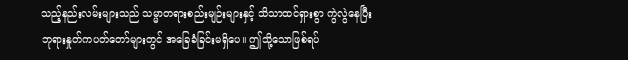သည့်နည်းလမ်းများသည် သမ္မာတရားစည်းမျဉ်းများနှင့် သိသာထင်ရှားစွာ ကွဲလွဲနေပြီး ဘုရားနှုတ်ကပတ်တော်များတွင် အခြေခံခြင်းမရှိပေ။ ဤသို့သောဖြစ်ရပ်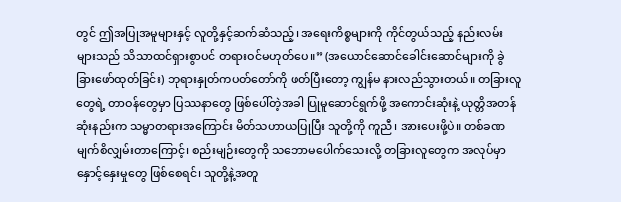တွင် ဤအပြုအမူများနှင့် လူတို့နှင့်ဆက်ဆံသည့်၊ အရေးကိစ္စများကို ကိုင်တွယ်သည့် နည်းလမ်းများသည် သိသာထင်ရှားစွာပင် တရားဝင်မဟုတ်ပေ။” (အယောင်ဆောင်ခေါင်းဆောင်များကို ခွဲခြားဖော်ထုတ်ခြင်း) ဘုရားနှုတ်ကပတ်တော်ကို ဖတ်ပြီးတော့ ကျွန်မ နားလည်သွားတယ်။ တခြားလူတွေရဲ့ တာဝန်တွေမှာ ပြဿနာတွေ ဖြစ်ပေါ်တဲ့အခါ ပြုမူဆောင်ရွက်ဖို့ အကောင်းဆုံးနဲ့ ယုတ္တိအတန်ဆုံးနည်းက သမ္မာတရားအကြောင်း မိတ်သဟာယပြုပြီး သူတို့ကို ကူညီ၊ အားပေးဖို့ပဲ။ တစ်ခဏ မျက်စိလျှမ်းတာကြောင့်၊ စည်းမျဉ်းတွေကို သဘောမပေါက်သေးလို့ တခြားလူတွေက အလုပ်မှာ နှောင့်နှေးမှုတွေ ဖြစ်စေရင်၊ သူတို့နဲ့အတူ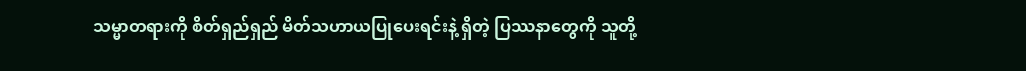သမ္မာတရားကို စိတ်ရှည်ရှည် မိတ်သဟာယပြုပေးရင်းနဲ့ ရှိတဲ့ ပြဿနာတွေကို သူတို့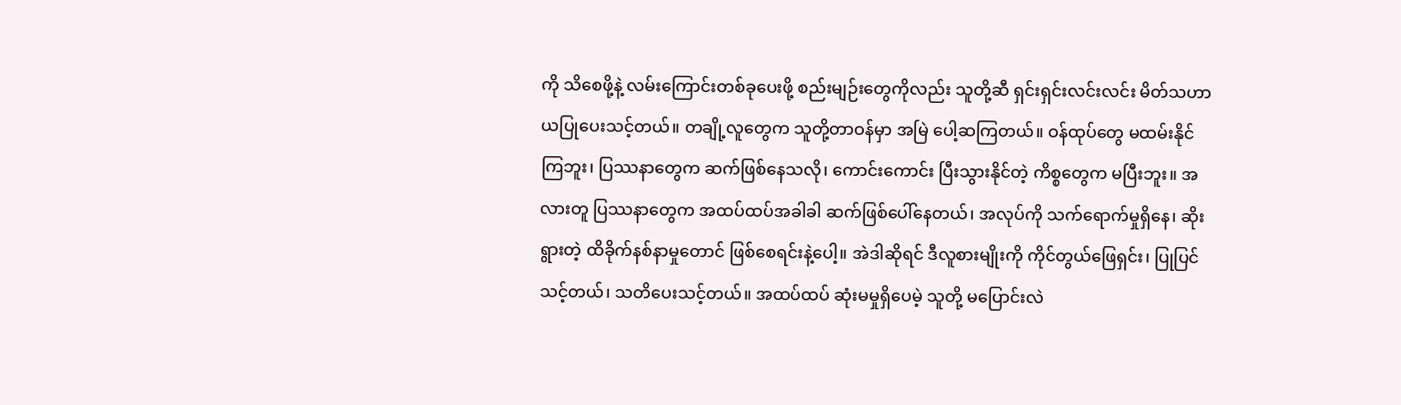ကို သိစေဖို့နဲ့ လမ်းကြောင်းတစ်ခုပေးဖို့ စည်းမျဉ်းတွေကိုလည်း သူတို့ဆီ ရှင်းရှင်းလင်းလင်း မိတ်သဟာယပြုပေးသင့်တယ်။ တချို့လူတွေက သူတို့တာဝန်မှာ အမြဲ ပေါ့ဆကြတယ်။ ဝန်ထုပ်တွေ မထမ်းနိုင်ကြဘူး၊ ပြဿနာတွေက ဆက်ဖြစ်နေသလို၊ ကောင်းကောင်း ပြီးသွားနိုင်တဲ့ ကိစ္စတွေက မပြီးဘူး။ အလားတူ ပြဿနာတွေက အထပ်ထပ်အခါခါ ဆက်ဖြစ်ပေါ်နေတယ်၊ အလုပ်ကို သက်ရောက်မှုရှိနေ၊ ဆိုးရွားတဲ့ ထိခိုက်နစ်နာမှုတောင် ဖြစ်စေရင်းနဲ့ပေါ့။ အဲဒါဆိုရင် ဒီလူစားမျိုးကို ကိုင်တွယ်ဖြေရှင်း၊ ပြုပြင်သင့်တယ်၊ သတိပေးသင့်တယ်။ အထပ်ထပ် ဆုံးမမှုရှိပေမဲ့ သူတို့ မပြောင်းလဲ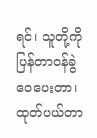ရင်၊ သူတို့ကို ပြန်တာဝန်ခွဲဝေပေးတာ၊ ထုတ်ပယ်တာ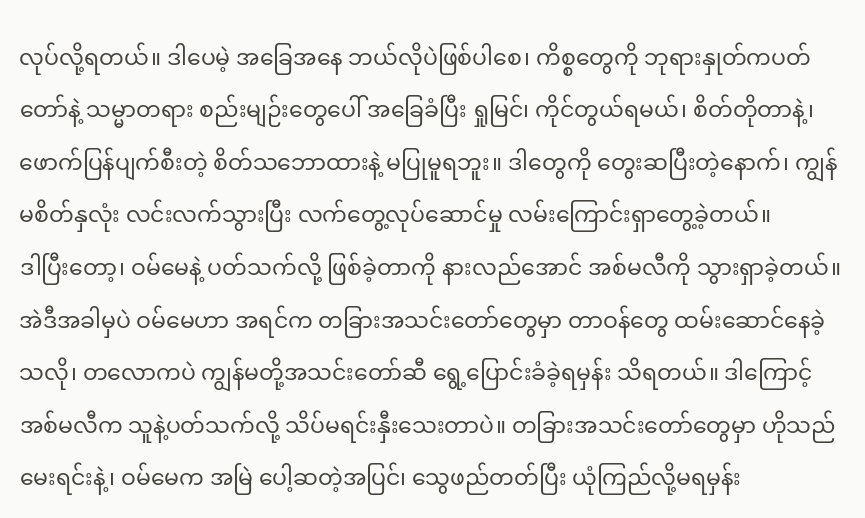လုပ်လို့ရတယ်။ ဒါပေမဲ့ အခြေအနေ ဘယ်လိုပဲဖြစ်ပါစေ၊ ကိစ္စတွေကို ဘုရားနှုတ်ကပတ်တော်နဲ့ သမ္မာတရား စည်းမျဉ်းတွေပေါ် အခြေခံပြီး ရှုမြင်၊ ကိုင်တွယ်ရမယ်၊ စိတ်တိုတာနဲ့၊ ဖောက်ပြန်ပျက်စီးတဲ့ စိတ်သဘောထားနဲ့ မပြုမူရဘူး။ ဒါတွေကို တွေးဆပြီးတဲ့နောက်၊ ကျွန်မစိတ်နှလုံး လင်းလက်သွားပြီး လက်တွေ့လုပ်ဆောင်မှု လမ်းကြောင်းရှာတွေ့ခဲ့တယ်။
ဒါပြီးတော့၊ ဝမ်မေနဲ့ ပတ်သက်လို့ ဖြစ်ခဲ့တာကို နားလည်အောင် အစ်မလီကို သွားရှာခဲ့တယ်။ အဲဒီအခါမှပဲ ဝမ်မေဟာ အရင်က တခြားအသင်းတော်တွေမှာ တာဝန်တွေ ထမ်းဆောင်နေခဲ့သလို၊ တလောကပဲ ကျွန်မတို့အသင်းတော်ဆီ ရွေ့ပြောင်းခံခဲ့ရမှန်း သိရတယ်။ ဒါကြောင့် အစ်မလီက သူနဲ့ပတ်သက်လို့ သိပ်မရင်းနှီးသေးတာပဲ။ တခြားအသင်းတော်တွေမှာ ဟိုသည်မေးရင်းနဲ့၊ ဝမ်မေက အမြဲ ပေါ့ဆတဲ့အပြင်၊ သွေဖည်တတ်ပြီး ယုံကြည်လို့မရမှန်း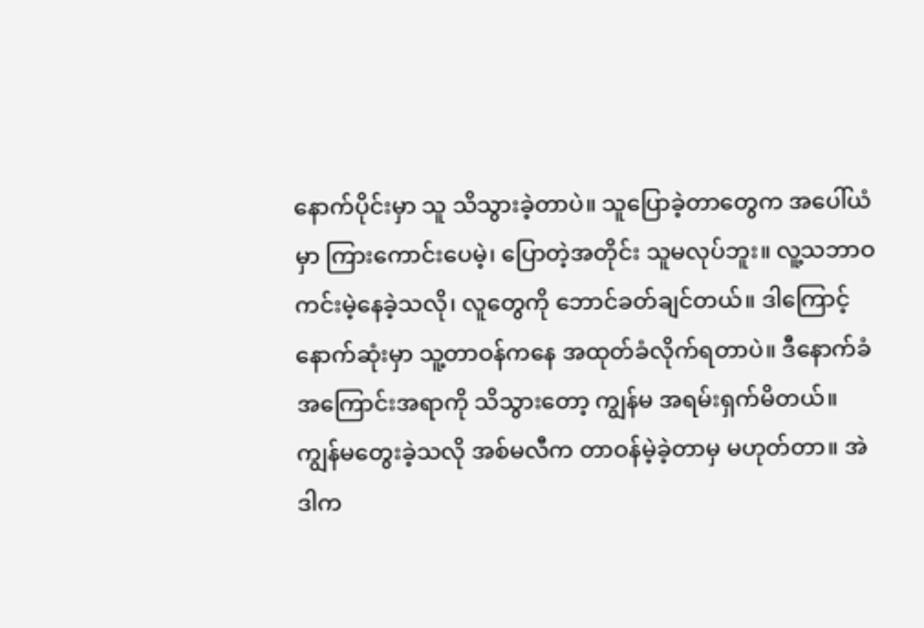နောက်ပိုင်းမှာ သူ သိသွားခဲ့တာပဲ။ သူပြောခဲ့တာတွေက အပေါ်ယံမှာ ကြားကောင်းပေမဲ့၊ ပြောတဲ့အတိုင်း သူမလုပ်ဘူး။ လူ့သဘာဝ ကင်းမဲ့နေခဲ့သလို၊ လူတွေကို ဘောင်ခတ်ချင်တယ်။ ဒါကြောင့် နောက်ဆုံးမှာ သူ့တာဝန်ကနေ အထုတ်ခံလိုက်ရတာပဲ။ ဒီနောက်ခံအကြောင်းအရာကို သိသွားတော့ ကျွန်မ အရမ်းရှက်မိတယ်။ ကျွန်မတွေးခဲ့သလို အစ်မလီက တာဝန်မဲ့ခဲ့တာမှ မဟုတ်တာ။ အဲဒါက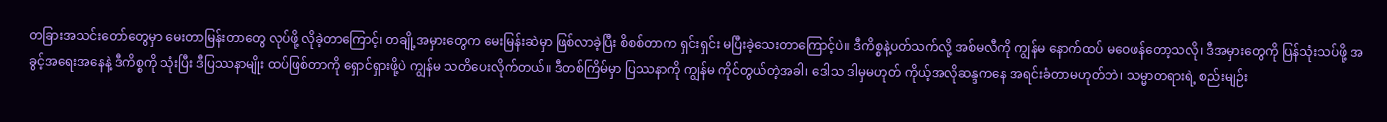တခြားအသင်းတော်တွေမှာ မေးတာမြန်းတာတွေ လုပ်ဖို့ လိုခဲ့တာကြောင့်၊ တချို့အမှားတွေက မေးမြန်းဆဲမှာ ဖြစ်လာခဲ့ပြီး စိစစ်တာက ရှင်းရှင်း မပြီးခဲ့သေးတာကြောင့်ပဲ။ ဒီကိစ္စနဲ့ပတ်သက်လို့ အစ်မလီကို ကျွန်မ နောက်ထပ် မဝေဖန်တော့သလို၊ ဒီအမှားတွေကို ပြန်သုံးသပ်ဖို့ အခွင့်အရေးအနေနဲ့ ဒီကိစ္စကို သုံးပြီး ဒီပြဿနာမျိုး ထပ်ဖြစ်တာကို ရှောင်ရှားဖို့ပဲ ကျွန်မ သတိပေးလိုက်တယ်။ ဒီတစ်ကြိမ်မှာ ပြဿနာကို ကျွန်မ ကိုင်တွယ်တဲ့အခါ၊ ဒေါသ ဒါမှမဟုတ် ကိုယ့်အလိုဆန္ဒကနေ အရင်းခံတာမဟုတ်ဘဲ၊ သမ္မာတရားရဲ့ စည်းမျဉ်း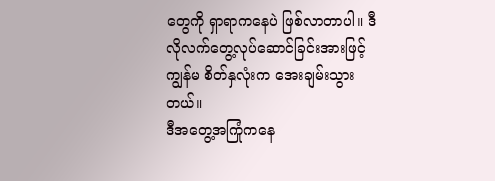တွေကို ရှာရာကနေပဲ ဖြစ်လာတာပါ။ ဒီလိုလက်တွေ့လုပ်ဆောင်ခြင်းအားဖြင့် ကျွန်မ စိတ်နှလုံးက အေးချမ်းသွားတယ်။
ဒီအတွေ့အကြုံကနေ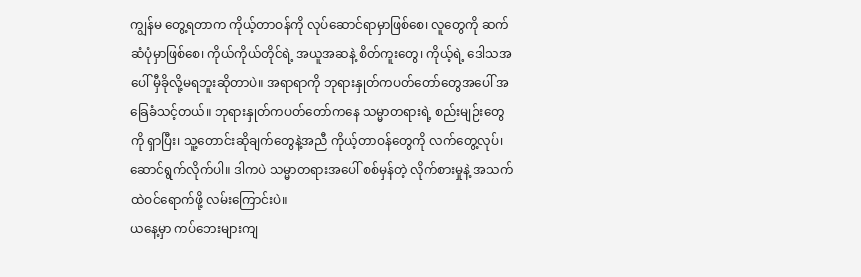ကျွန်မ တွေ့ရတာက ကိုယ့်တာဝန်ကို လုပ်ဆောင်ရာမှာဖြစ်စေ၊ လူတွေကို ဆက်ဆံပုံမှာဖြစ်စေ၊ ကိုယ်ကိုယ်တိုင်ရဲ့ အယူအဆနဲ့ စိတ်ကူးတွေ၊ ကိုယ့်ရဲ့ ဒေါသအပေါ် မှီခိုလို့မရဘူးဆိုတာပဲ။ အရာရာကို ဘုရားနှုတ်ကပတ်တော်တွေအပေါ် အခြေခံသင့်တယ်။ ဘုရားနှုတ်ကပတ်တော်ကနေ သမ္မာတရားရဲ့ စည်းမျဉ်းတွေကို ရှာပြီး၊ သူ့တောင်းဆိုချက်တွေနဲ့အညီ ကိုယ့်တာဝန်တွေကို လက်တွေ့လုပ်၊ ဆောင်ရွက်လိုက်ပါ။ ဒါကပဲ သမ္မာတရားအပေါ် စစ်မှန်တဲ့ လိုက်စားမှုနဲ့ အသက်ထဲဝင်ရောက်ဖို့ လမ်းကြောင်းပဲ။
ယနေ့မှာ ကပ်ဘေးများကျ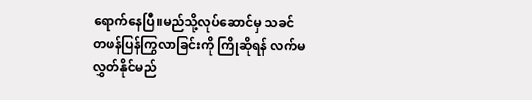ရောက်နေပြီ။မည်သို့လုပ်ဆောင်မှ သခင်တဖန်ပြန်ကြွလာခြင်းကို ကြိုဆိုရန် လက်မလွှတ်နိုင်မည်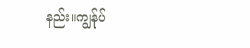နည်း။ကျွန်ုပ်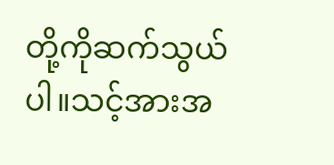တို့ကိုဆက်သွယ်ပါ။သင့်အားအ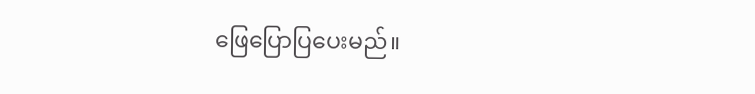ဖြေပြောပြပေးမည်။